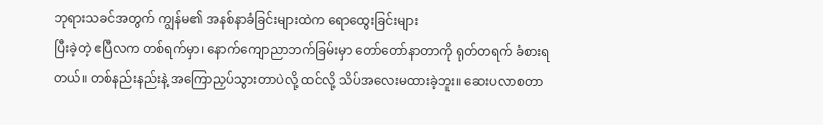ဘုရားသခင်အတွက် ကျွန်မ၏ အနစ်နာခံခြင်းများထဲက ရောထွေးခြင်းများ
ပြီးခဲ့တဲ့ ဧပြီလက တစ်ရက်မှာ၊ နောက်ကျောညာဘက်ခြမ်းမှာ တော်တော်နာတာကို ရုတ်တရက် ခံစားရတယ်။ တစ်နည်းနည်းနဲ့ အကြောညှပ်သွားတာပဲလို့ ထင်လို့ သိပ်အလေးမထားခဲ့ဘူး။ ဆေးပလာစတာ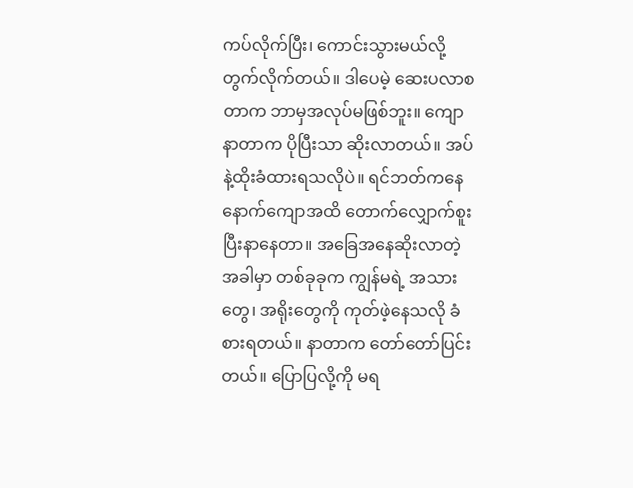ကပ်လိုက်ပြီး၊ ကောင်းသွားမယ်လို့ တွက်လိုက်တယ်။ ဒါပေမဲ့ ဆေးပလာစတာက ဘာမှအလုပ်မဖြစ်ဘူး။ ကျောနာတာက ပိုပြီးသာ ဆိုးလာတယ်။ အပ်နဲ့ထိုးခံထားရသလိုပဲ။ ရင်ဘတ်ကနေ နောက်ကျောအထိ တောက်လျှောက်စူးပြီးနာနေတာ။ အခြေအနေဆိုးလာတဲ့အခါမှာ တစ်ခုခုက ကျွန်မရဲ့ အသားတွေ၊ အရိုးတွေကို ကုတ်ဖဲ့နေသလို ခံစားရတယ်။ နာတာက တော်တော်ပြင်းတယ်။ ပြောပြလို့ကို မရ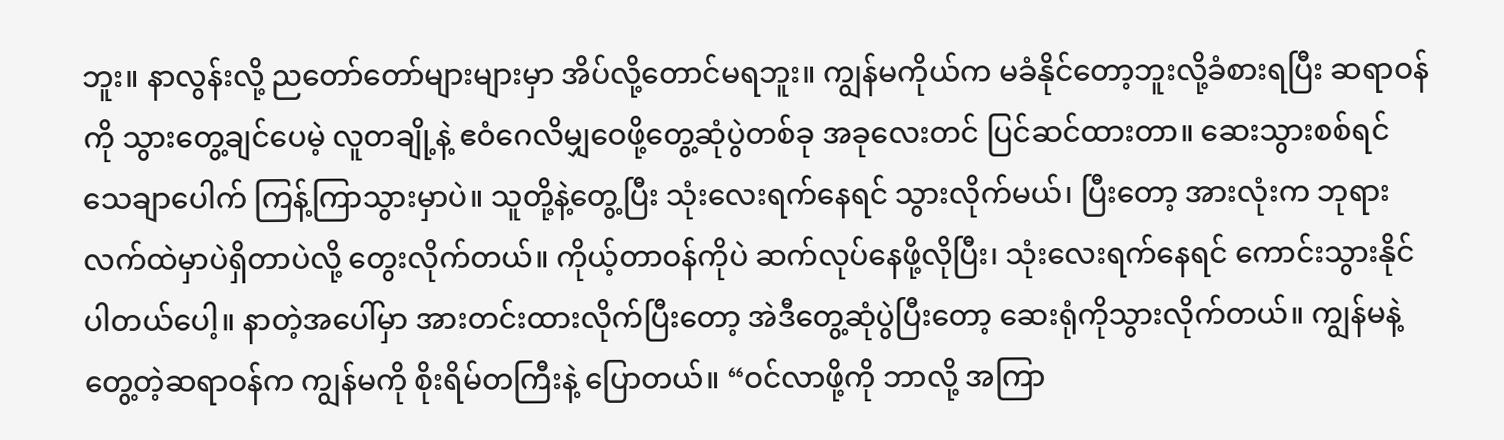ဘူး။ နာလွန်းလို့ ညတော်တော်များများမှာ အိပ်လို့တောင်မရဘူး။ ကျွန်မကိုယ်က မခံနိုင်တော့ဘူးလို့ခံစားရပြီး ဆရာဝန်ကို သွားတွေ့ချင်ပေမဲ့ လူတချို့နဲ့ ဧဝံဂေလိမျှဝေဖို့တွေ့ဆုံပွဲတစ်ခု အခုလေးတင် ပြင်ဆင်ထားတာ။ ဆေးသွားစစ်ရင် သေချာပေါက် ကြန့်ကြာသွားမှာပဲ။ သူတို့နဲ့တွေ့ပြီး သုံးလေးရက်နေရင် သွားလိုက်မယ်၊ ပြီးတော့ အားလုံးက ဘုရားလက်ထဲမှာပဲရှိတာပဲလို့ တွေးလိုက်တယ်။ ကိုယ့်တာဝန်ကိုပဲ ဆက်လုပ်နေဖို့လိုပြီး၊ သုံးလေးရက်နေရင် ကောင်းသွားနိုင်ပါတယ်ပေါ့။ နာတဲ့အပေါ်မှာ အားတင်းထားလိုက်ပြီးတော့ အဲဒီတွေ့ဆုံပွဲပြီးတော့ ဆေးရုံကိုသွားလိုက်တယ်။ ကျွန်မနဲ့ တွေ့တဲ့ဆရာဝန်က ကျွန်မကို စိုးရိမ်တကြီးနဲ့ ပြောတယ်။ “ဝင်လာဖို့ကို ဘာလို့ အကြာ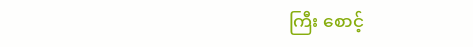ကြီး စောင့်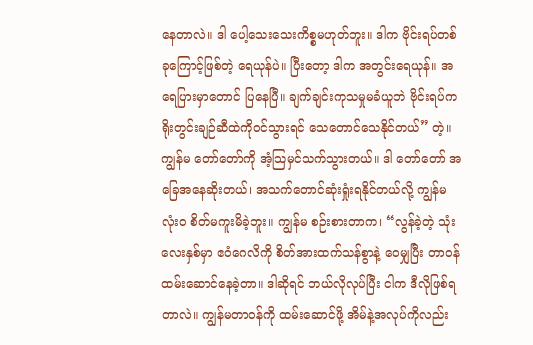နေတာလဲ။ ဒါ ပေါ့သေးသေးကိစ္စမဟုတ်ဘူး။ ဒါက ဗိုင်းရပ်တစ်ခုကြောင့်ဖြစ်တဲ့ ရေယုန်ပဲ။ ပြီးတော့ ဒါက အတွင်းရေယုန်။ အရေပြားမှာတောင် ပြနေပြီ။ ချက်ချင်းကုသမှုမခံယူဘဲ ဗိုင်းရပ်က ရိုးတွင်းချဉ်ဆီထဲကိုဝင်သွားရင် သေတောင်သေနိုင်တယ်” တဲ့။ ကျွန်မ တော်တော်ကို အံ့သြမှင်သက်သွားတယ်။ ဒါ တော်တော် အခြေအနေဆိုးတယ်၊ အသက်တောင်ဆုံးရှုံးရနိုင်တယ်လို့ ကျွန်မ လုံးဝ စိတ်မကူးမိခဲ့ဘူး။ ကျွန်မ စဉ်းစားတာက၊ “လွန်ခဲ့တဲ့ သုံးလေးနှစ်မှာ ဧဝံဂေလိကို စိတ်အားထက်သန်စွာနဲ့ ဝေမျှပြီး တာဝန်ထမ်းဆောင်နေခဲ့တာ။ ဒါဆိုရင် ဘယ်လိုလုပ်ပြီး ငါက ဒီလိုဖြစ်ရတာလဲ။ ကျွန်မတာဝန်ကို ထမ်းဆောင်ဖို့ အိမ်နဲ့အလုပ်ကိုလည်း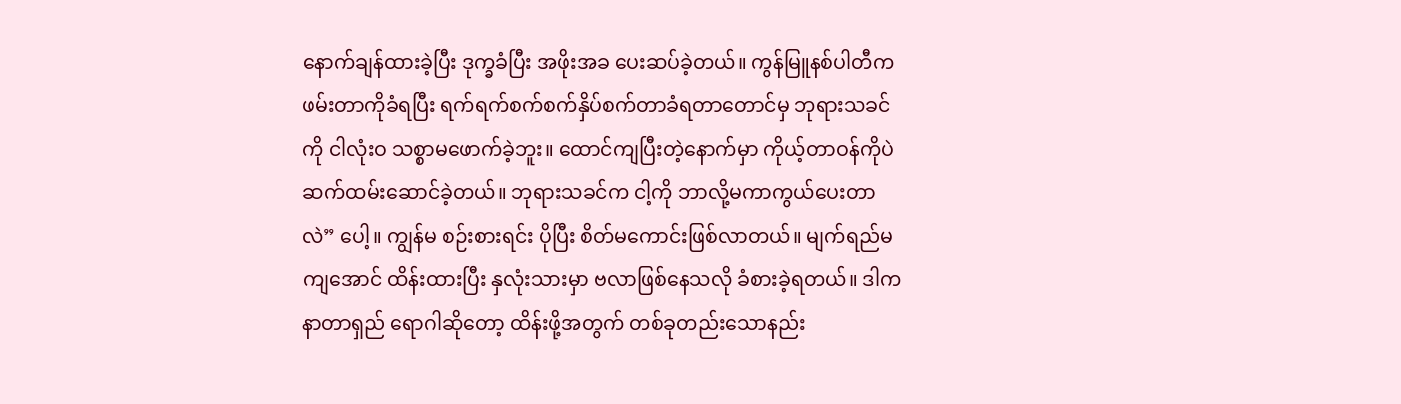နောက်ချန်ထားခဲ့ပြီး ဒုက္ခခံပြီး အဖိုးအခ ပေးဆပ်ခဲ့တယ်။ ကွန်မြူနစ်ပါတီက ဖမ်းတာကိုခံရပြီး ရက်ရက်စက်စက်နှိပ်စက်တာခံရတာတောင်မှ ဘုရားသခင်ကို ငါလုံးဝ သစ္စာမဖောက်ခဲ့ဘူး။ ထောင်ကျပြီးတဲ့နောက်မှာ ကိုယ့်တာဝန်ကိုပဲ ဆက်ထမ်းဆောင်ခဲ့တယ်။ ဘုရားသခင်က ငါ့ကို ဘာလို့မကာကွယ်ပေးတာလဲ” ပေါ့။ ကျွန်မ စဉ်းစားရင်း ပိုပြီး စိတ်မကောင်းဖြစ်လာတယ်။ မျက်ရည်မကျအောင် ထိန်းထားပြီး နှလုံးသားမှာ ဗလာဖြစ်နေသလို ခံစားခဲ့ရတယ်။ ဒါက နာတာရှည် ရောဂါဆိုတော့ ထိန်းဖို့အတွက် တစ်ခုတည်းသောနည်း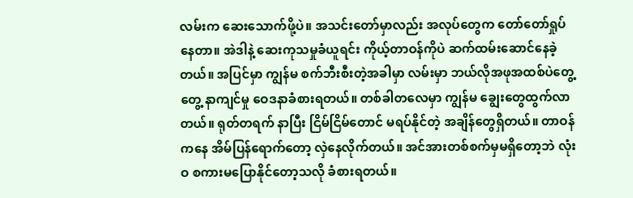လမ်းက ဆေးသောက်ဖို့ပဲ။ အသင်းတော်မှာလည်း အလုပ်တွေက တော်တော်ရှုပ်နေတာ။ အဲဒါနဲ့ ဆေးကုသမှုခံယူရင်း ကိုယ့်တာဝန်ကိုပဲ ဆက်ထမ်းဆောင်နေခဲ့တယ်။ အပြင်မှာ ကျွန်မ စက်ဘီးစီးတဲ့အခါမှာ လမ်းမှာ ဘယ်လိုအဖုအထစ်ပဲတွေ့တွေ့ နာကျင်မှု ဝေဒနာခံစားရတယ်။ တစ်ခါတလေမှာ ကျွန်မ ချွေးတွေထွက်လာတယ်။ ရုတ်တရက် နာပြီး ငြိမ်ငြိမ်တောင် မရပ်နိုင်တဲ့ အချိန်တွေရှိတယ်။ တာဝန်ကနေ အိမ်ပြန်ရောက်တော့ လှဲနေလိုက်တယ်။ အင်အားတစ်စက်မှမရှိတော့ဘဲ လုံးဝ စကားမပြောနိုင်တော့သလို ခံစားရတယ်။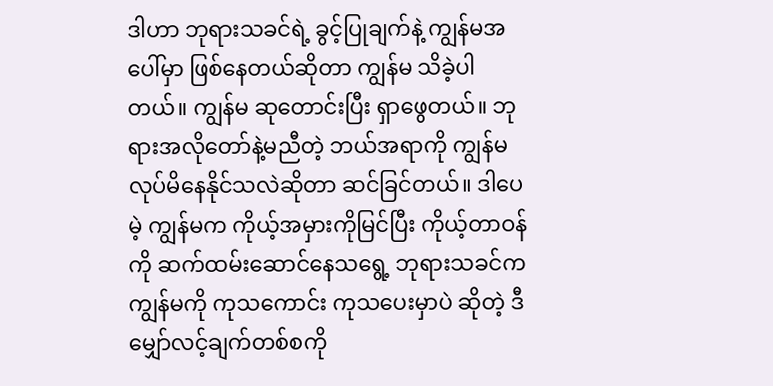ဒါဟာ ဘုရားသခင်ရဲ့ ခွင့်ပြုချက်နဲ့ ကျွန်မအပေါ်မှာ ဖြစ်နေတယ်ဆိုတာ ကျွန်မ သိခဲ့ပါတယ်။ ကျွန်မ ဆုတောင်းပြီး ရှာဖွေတယ်။ ဘုရားအလိုတော်နဲ့မညီတဲ့ ဘယ်အရာကို ကျွန်မလုပ်မိနေနိုင်သလဲဆိုတာ ဆင်ခြင်တယ်။ ဒါပေမဲ့ ကျွန်မက ကိုယ့်အမှားကိုမြင်ပြီး ကိုယ့်တာဝန်ကို ဆက်ထမ်းဆောင်နေသရွေ့ ဘုရားသခင်က ကျွန်မကို ကုသကောင်း ကုသပေးမှာပဲ ဆိုတဲ့ ဒီမျှော်လင့်ချက်တစ်စကို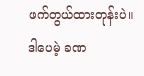ဖက်တွယ်ထားတုန်းပဲ။ ဒါပေမဲ့ ခဏ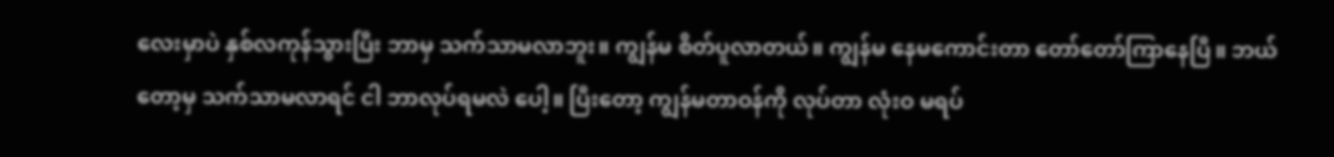လေးမှာပဲ နှစ်လကုန်သွားပြီး ဘာမှ သက်သာမလာဘူး။ ကျွန်မ စိတ်ပူလာတယ်။ ကျွန်မ နေမကောင်းတာ တော်တော်ကြာနေပြီ။ ဘယ်တော့မှ သက်သာမလာရင် ငါ ဘာလုပ်ရမလဲ ပေါ့။ ပြီးတော့ ကျွန်မတာဝန်ကို လုပ်တာ လုံးဝ မရပ်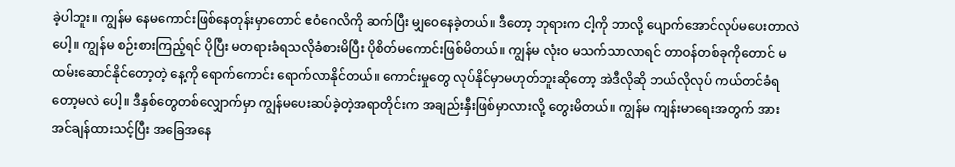ခဲ့ပါဘူး။ ကျွန်မ နေမကောင်းဖြစ်နေတုန်းမှာတောင် ဧဝံဂေလိကို ဆက်ပြီး မျှဝေနေခဲ့တယ်။ ဒီတော့ ဘုရားက ငါ့ကို ဘာလို့ ပျောက်အောင်လုပ်မပေးတာလဲပေါ့။ ကျွန်မ စဉ်းစားကြည့်ရင် ပိုပြီး မတရားခံရသလိုခံစားမိပြီး ပိုစိတ်မကောင်းဖြစ်မိတယ်။ ကျွန်မ လုံးဝ မသက်သာလာရင် တာဝန်တစ်ခုကိုတောင် မထမ်းဆောင်နိုင်တော့တဲ့ နေ့ကို ရောက်ကောင်း ရောက်လာနိုင်တယ်။ ကောင်းမှုတွေ လုပ်နိုင်မှာမဟုတ်ဘူးဆိုတော့ အဲဒီလိုဆို ဘယ်လိုလုပ် ကယ်တင်ခံရတော့မလဲ ပေါ့။ ဒီနှစ်တွေတစ်လျှောက်မှာ ကျွန်မပေးဆပ်ခဲ့တဲ့အရာတိုင်းက အချည်းနှီးဖြစ်မှာလားလို့ တွေးမိတယ်။ ကျွန်မ ကျန်းမာရေးအတွက် အားအင်ချန်ထားသင့်ပြီး အခြေအနေ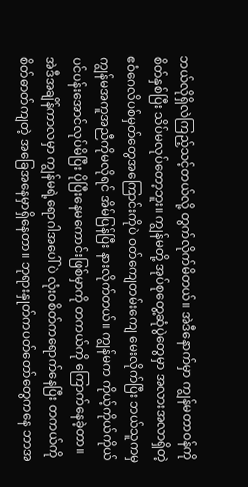ဘယ်လိုရှိလဲကြည့်သင့်တယ်လို့ တွက်လိုက်မိတယ်။ အဲဒီနောက်မှာ ကျွန်မတာဝန်ကို စိတ်နှစ်ပြီး သိပ်မလုပ်တော့ဘူး။ ကျွန်မတို့ အုပ်စုတွေ့ဆုံပွဲတွေမှာ အလားအလာရှိတဲ့ ဧဝံဂေလိပစ်မှတ်တွေအကြောင်းကိုပဲ ဝတ်ကျေတမ်းကျေ မေးလိုက်ပြီး ဘယ်သူကမှ ကျွန်မအကူအညီကိုမလိုရင် အိမ်ပြန်ပြီး နားလိုက်တယ်။ ကျွန်မက ကိုယ့်ကိုယ်ကိုယ် ပင်ပန်းအောင်လုပ်မိပြီး ပိုပြီးနေမကောင်းဖြစ်မှာကို တကယ်ကို ကြောက်နေခဲ့တာ။ အဲဒီအချိန်ကာလမှာ ကျွန်မရဲ့ရောဂါအပေါ်ပဲ လုံးဝစိတ်ကရောက်နေပြီး တကယ်ကို စိတ်ဓာတ်ကျတဲ့ အခြေအနေမှာရှိနေတာ။ ဘုရားနှုတ်ကပတ်တော်တွေကနေ ဘာအ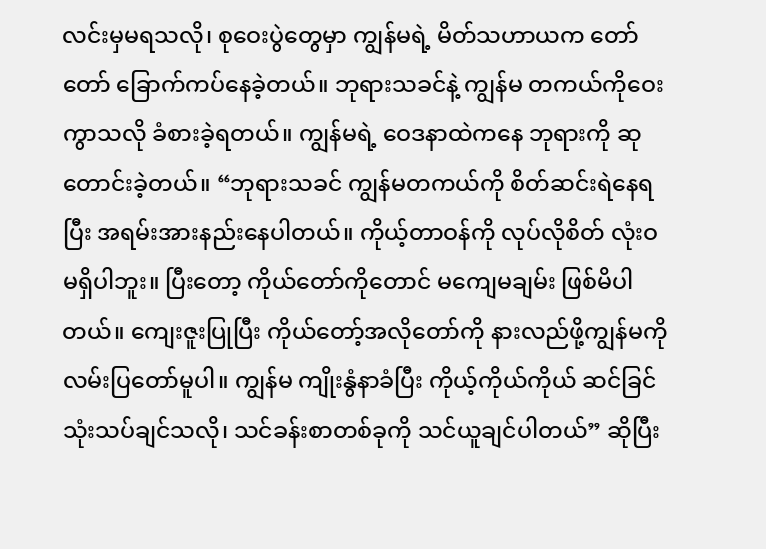လင်းမှမရသလို၊ စုဝေးပွဲတွေမှာ ကျွန်မရဲ့ မိတ်သဟာယက တော်တော် ခြောက်ကပ်နေခဲ့တယ်။ ဘုရားသခင်နဲ့ ကျွန်မ တကယ်ကိုဝေးကွာသလို ခံစားခဲ့ရတယ်။ ကျွန်မရဲ့ ဝေဒနာထဲကနေ ဘုရားကို ဆုတောင်းခဲ့တယ်။ “ဘုရားသခင် ကျွန်မတကယ်ကို စိတ်ဆင်းရဲနေရပြီး အရမ်းအားနည်းနေပါတယ်။ ကိုယ့်တာဝန်ကို လုပ်လိုစိတ် လုံးဝ မရှိပါဘူး။ ပြီးတော့ ကိုယ်တော်ကိုတောင် မကျေမချမ်း ဖြစ်မိပါတယ်။ ကျေးဇူးပြုပြီး ကိုယ်တော့်အလိုတော်ကို နားလည်ဖို့ကျွန်မကို လမ်းပြတော်မူပါ။ ကျွန်မ ကျိုးနွံနာခံပြီး ကိုယ့်ကိုယ်ကိုယ် ဆင်ခြင်သုံးသပ်ချင်သလို၊ သင်ခန်းစာတစ်ခုကို သင်ယူချင်ပါတယ်” ဆိုပြီး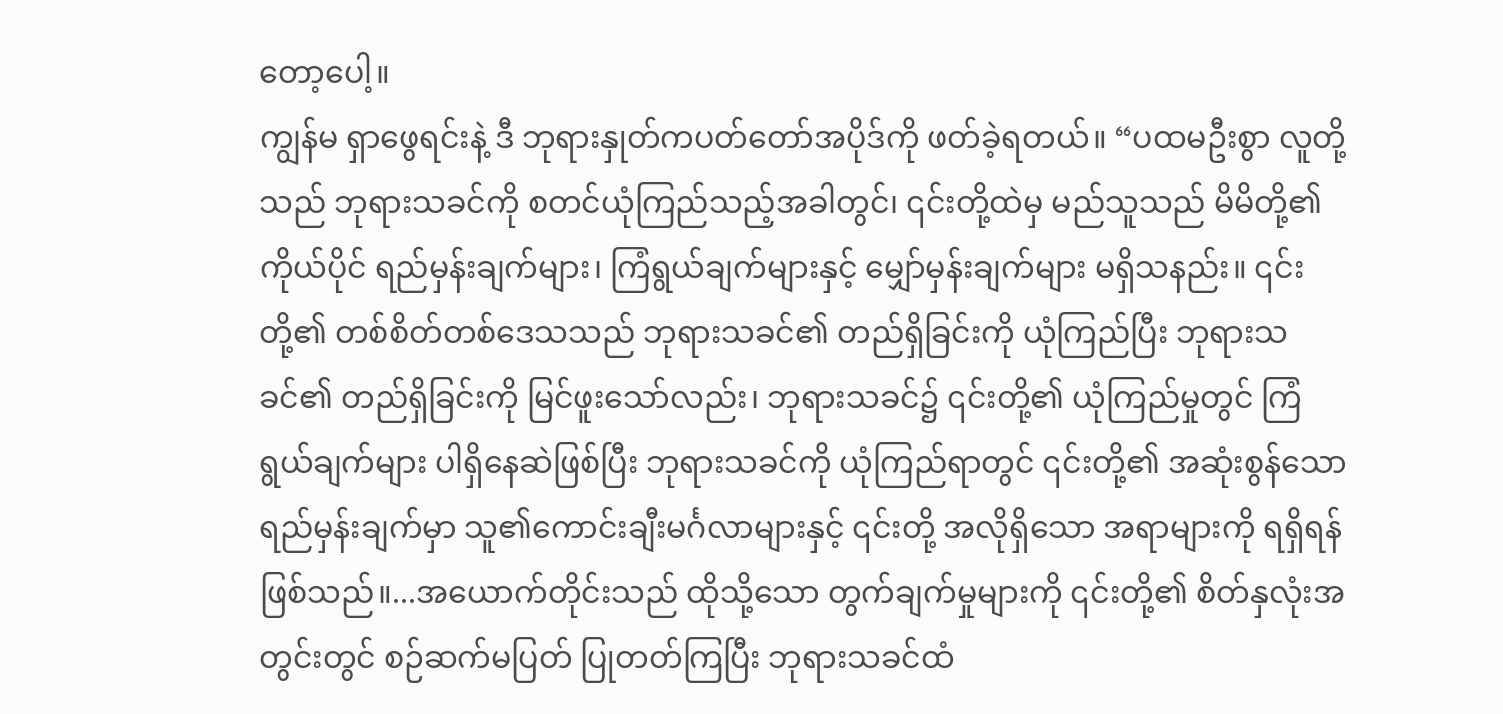တော့ပေါ့။
ကျွန်မ ရှာဖွေရင်းနဲ့ ဒီ ဘုရားနှုတ်ကပတ်တော်အပိုဒ်ကို ဖတ်ခဲ့ရတယ်။ “ပထမဦးစွာ လူတို့သည် ဘုရားသခင်ကို စတင်ယုံကြည်သည့်အခါတွင်၊ ၎င်းတို့ထဲမှ မည်သူသည် မိမိတို့၏ ကိုယ်ပိုင် ရည်မှန်းချက်များ၊ ကြံရွယ်ချက်များနှင့် မျှော်မှန်းချက်များ မရှိသနည်း။ ၎င်းတို့၏ တစ်စိတ်တစ်ဒေသသည် ဘုရားသခင်၏ တည်ရှိခြင်းကို ယုံကြည်ပြီး ဘုရားသခင်၏ တည်ရှိခြင်းကို မြင်ဖူးသော်လည်း၊ ဘုရားသခင်၌ ၎င်းတို့၏ ယုံကြည်မှုတွင် ကြံရွယ်ချက်များ ပါရှိနေဆဲဖြစ်ပြီး ဘုရားသခင်ကို ယုံကြည်ရာတွင် ၎င်းတို့၏ အဆုံးစွန်သော ရည်မှန်းချက်မှာ သူ၏ကောင်းချီးမင်္ဂလာများနှင့် ၎င်းတို့ အလိုရှိသော အရာများကို ရရှိရန် ဖြစ်သည်။...အယောက်တိုင်းသည် ထိုသို့သော တွက်ချက်မှုများကို ၎င်းတို့၏ စိတ်နှလုံးအတွင်းတွင် စဉ်ဆက်မပြတ် ပြုတတ်ကြပြီး ဘုရားသခင်ထံ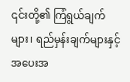၎င်းတို့၏ ကြံရွယ်ချက်များ၊ ရည်မှန်းချက်များနှင့် အပေးအ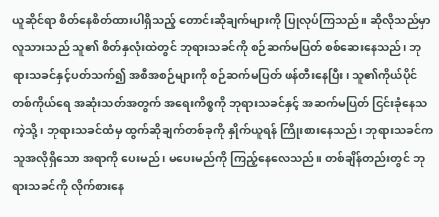ယူဆိုင်ရာ စိတ်နေစိတ်ထားပါရှိသည့် တောင်းဆိုချက်များကို ပြုလုပ်ကြသည်။ ဆိုလိုသည်မှာ လူသားသည် သူ၏ စိတ်နှလုံးထဲတွင် ဘုရားသခင်ကို စဉ်ဆက်မပြတ် စစ်ဆေးနေသည်၊ ဘုရားသခင်နှင့်ပတ်သက်၍ အစီအစဉ်များကို စဉ်ဆက်မပြတ် ဖန်တီးနေပြီး၊ သူ၏ကိုယ်ပိုင် တစ်ကိုယ်ရေ အဆုံးသတ်အတွက် အရေးကိစ္စကို ဘုရားသခင်နှင့် အဆက်မပြတ် ငြင်းခုံနေသကဲ့သို့၊ ဘုရားသခင်ထံမှ ထွက်ဆိုချက်တစ်ခုကို နှိုက်ယူရန် ကြိုးစားနေသည်၊ ဘုရားသခင်က သူအလိုရှိသော အရာကို ပေးမည်၊ မပေးမည်ကို ကြည့်နေလေသည်။ တစ်ချိန်တည်းတွင် ဘုရားသခင်ကို လိုက်စားနေ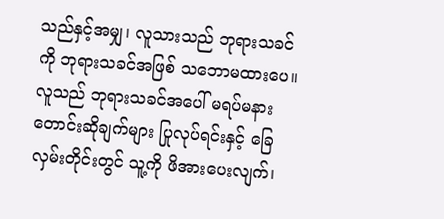သည်နှင့်အမျှ၊ လူသားသည် ဘုရားသခင်ကို ဘုရားသခင်အဖြစ် သဘောမထားပေ။ လူသည် ဘုရားသခင်အပေါ် မရပ်မနား တောင်းဆိုချက်များ ပြုလုပ်ရင်းနှင့် ခြေလှမ်းတိုင်းတွင် သူ့ကို ဖိအားပေးလျက်၊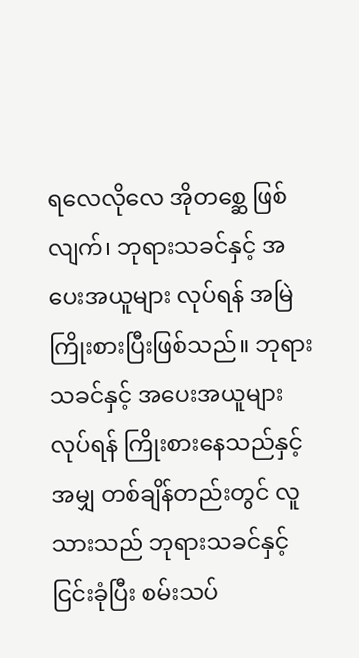ရလေလိုလေ အိုတစ္ဆေ ဖြစ်လျက်၊ ဘုရားသခင်နှင့် အပေးအယူများ လုပ်ရန် အမြဲကြိုးစားပြီးဖြစ်သည်။ ဘုရားသခင်နှင့် အပေးအယူများ လုပ်ရန် ကြိုးစားနေသည်နှင့်အမျှ တစ်ချိန်တည်းတွင် လူသားသည် ဘုရားသခင်နှင့်ငြင်းခုံပြီး စမ်းသပ်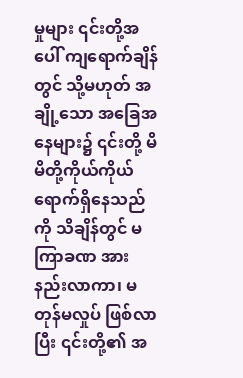မှုများ ၎င်းတို့အပေါ် ကျရောက်ချိန်တွင် သို့မဟုတ် အချို့သော အခြေအနေများ၌ ၎င်းတို့ မိမိတို့ကိုယ်ကိုယ် ရောက်ရှိနေသည်ကို သိချိန်တွင် မကြာခဏ အားနည်းလာကာ၊ မတုန်မလှုပ် ဖြစ်လာပြီး ၎င်းတို့၏ အ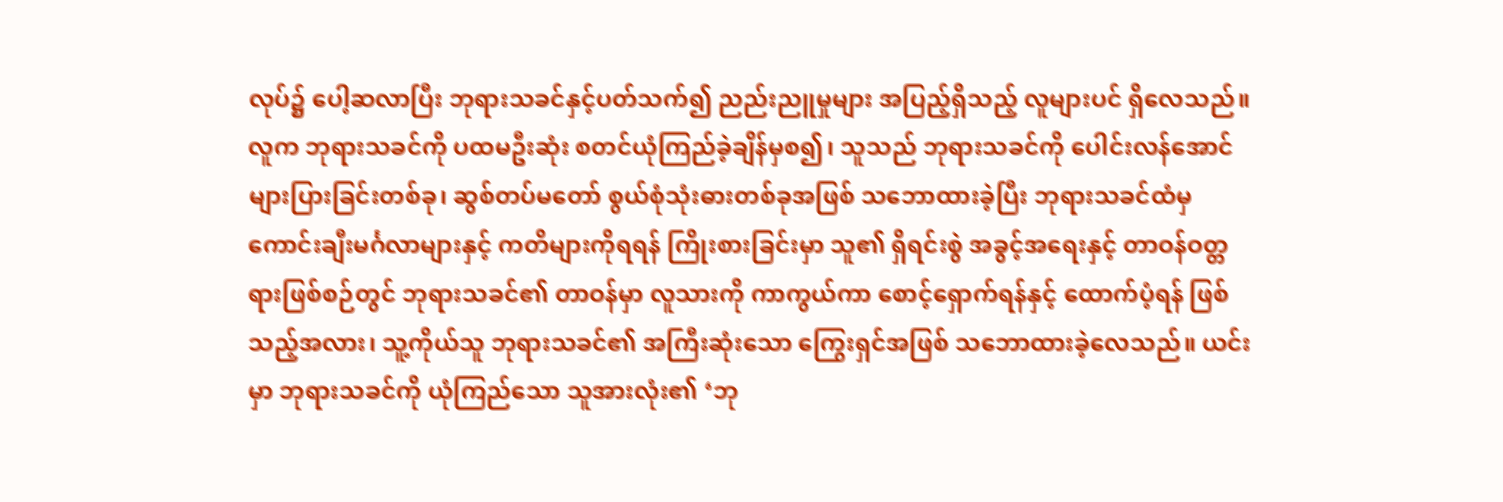လုပ်၌ ပေါ့ဆလာပြီး ဘုရားသခင်နှင့်ပတ်သက်၍ ညည်းညူမှုများ အပြည့်ရှိသည့် လူများပင် ရှိလေသည်။ လူက ဘုရားသခင်ကို ပထမဦးဆုံး စတင်ယုံကြည်ခဲ့ချိန်မှစ၍၊ သူသည် ဘုရားသခင်ကို ပေါင်းလန်အောင် များပြားခြင်းတစ်ခု၊ ဆွစ်တပ်မတော် စွယ်စုံသုံးဓားတစ်ခုအဖြစ် သဘောထားခဲ့ပြီး ဘုရားသခင်ထံမှ ကောင်းချီးမင်္ဂလာများနှင့် ကတိများကိုရရန် ကြိုးစားခြင်းမှာ သူ၏ ရှိရင်းစွဲ အခွင့်အရေးနှင့် တာဝန်ဝတ္တရားဖြစ်စဉ်တွင် ဘုရားသခင်၏ တာဝန်မှာ လူသားကို ကာကွယ်ကာ စောင့်ရှောက်ရန်နှင့် ထောက်ပံ့ရန် ဖြစ်သည့်အလား၊ သူ့ကိုယ်သူ ဘုရားသခင်၏ အကြီးဆုံးသော ကြွေးရှင်အဖြစ် သဘောထားခဲ့လေသည်။ ယင်းမှာ ဘုရားသခင်ကို ယုံကြည်သော သူအားလုံး၏ ‘ဘု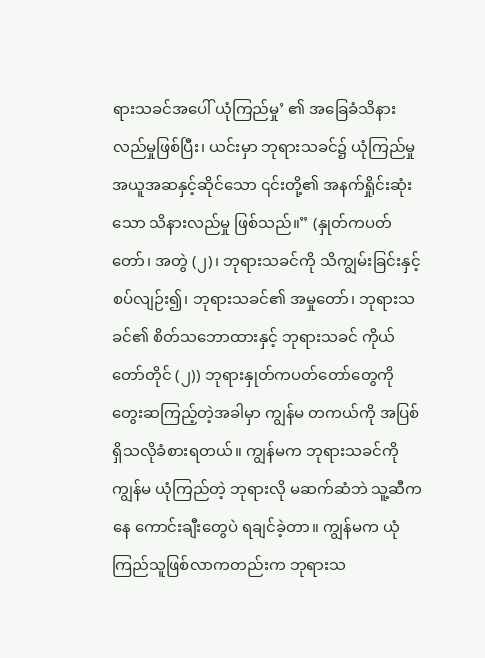ရားသခင်အပေါ် ယုံကြည်မှု’ ၏ အခြေခံသိနားလည်မှုဖြစ်ပြီး၊ ယင်းမှာ ဘုရားသခင်၌ ယုံကြည်မှု အယူအဆနှင့်ဆိုင်သော ၎င်းတို့၏ အနက်ရှိုင်းဆုံးသော သိနားလည်မှု ဖြစ်သည်။” (နှုတ်ကပတ်တော်၊ အတွဲ (၂)၊ ဘုရားသခင်ကို သိကျွမ်းခြင်းနှင့် စပ်လျဉ်း၍၊ ဘုရားသခင်၏ အမှုတော်၊ ဘုရားသခင်၏ စိတ်သဘောထားနှင့် ဘုရားသခင် ကိုယ်တော်တိုင် (၂)) ဘုရားနှုတ်ကပတ်တော်တွေကို တွေးဆကြည့်တဲ့အခါမှာ ကျွန်မ တကယ်ကို အပြစ်ရှိသလိုခံစားရတယ်။ ကျွန်မက ဘုရားသခင်ကို ကျွန်မ ယုံကြည်တဲ့ ဘုရားလို မဆက်ဆံဘဲ သူ့ဆီကနေ ကောင်းချီးတွေပဲ ရချင်ခဲ့တာ။ ကျွန်မက ယုံကြည်သူဖြစ်လာကတည်းက ဘုရားသ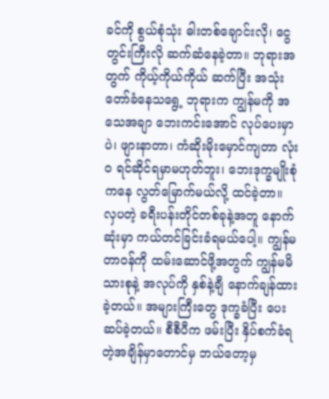ခင်ကို စွယ်စုံသုံး ဓါးတစ်ချောင်းလို၊ ငွေတွင်းကြီးလို ဆက်ဆံနေခဲ့တာ။ ဘုရားအတွက် ကိုယ့်ကိုယ်ကိုယ် ဆက်ပြီး အသုံးတော်ခံနေသရွေ့ ဘုရားက ကျွန်မကို အသေအချာ ဘေးကင်းအောင် လုပ်ပေးမှာပဲ၊ ဖျားနာတာ၊ ကံဆိုးမိုးမှောင်ကျတာ လုံးဝ ရင်ဆိုင်ရမှာမဟုတ်ဘူး၊ ဘေးဒုက္ခမျိုးစုံကနေ လွတ်မြောက်မယ်လို့ ထင်ခဲ့တာ။ လှပတဲ့ ခရီးပန်းတိုင်တစ်ခုနဲ့အတူ နောက်ဆုံးမှာ ကယ်တင်ခြင်းခံရမယ်ပေါ့။ ကျွန်မတာဝန်ကို ထမ်းဆောင်ဖို့အတွက် ကျွန်မမိသားစုနဲ့ အလုပ်ကို နှစ်နဲ့ချီ နောက်ချန်ထားခဲ့တယ်။ အများကြီးတွေ ဒုက္ခခံပြီး ပေးဆပ်ခဲ့တယ်။ စီစီပီက ဖမ်းပြီး နှိပ်စက်ခံရတဲ့အချိန်မှာတောင်မှ ဘယ်တော့မှ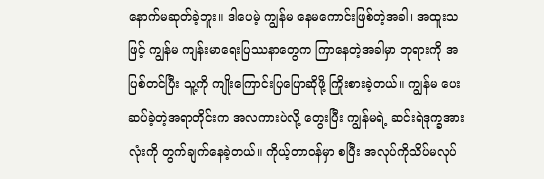နောက်မဆုတ်ခဲ့ဘူး။ ဒါပေမဲ့ ကျွန်မ နေမကောင်းဖြစ်တဲ့အခါ၊ အထူးသဖြင့် ကျွန်မ ကျန်းမာရေးပြဿနာတွေက ကြာနေတဲ့အခါမှာ ဘုရားကို အပြစ်တင်ပြီး သူ့ကို ကျိုးကြောင်းပြပြောဆိုဖို့ ကြိုးစားခဲ့တယ်။ ကျွန်မ ပေးဆပ်ခဲ့တဲ့အရာတိုင်းက အလကားပဲလို့ တွေးပြီး ကျွန်မရဲ့ ဆင်းရဲဒုက္ခအားလုံးကို တွက်ချက်နေခဲ့တယ်။ ကိုယ့်တာဝန်မှာ စပြီး အလုပ်ကိုသိပ်မလုပ်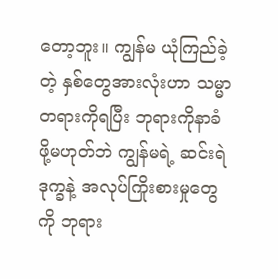တော့ဘူး။ ကျွန်မ ယုံကြည်ခဲ့တဲ့ နှစ်တွေအားလုံးဟာ သမ္မာတရားကိုရပြီး ဘုရားကိုနာခံဖို့မဟုတ်ဘဲ ကျွန်မရဲ့ ဆင်းရဲဒုက္ခနဲ့ အလုပ်ကြိုးစားမှုတွေကို ဘုရား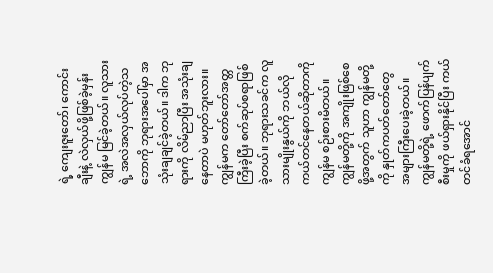ရဲ့ ကျေးဇူးတော်၊ ကောင်းချီးနဲ့ လဲလှယ်ဖို့ဖြစ်ခဲ့မှန်း ကျွန်မ မြင်ခဲ့တယ်။ လူသားရဲ့ အလဲအလှယ်လုပ်တဲ့သဘောကို ဘုရားအပေါ်မှာ အသုံးချချင်ခဲ့တယ်။ ဒါက ဘုရားကို လိမ်ညာပြီး အသုံးချနေတာပဲ မဟုတ်ဘူးလား။ ကျွန်မက တော်တော်အတ္တကြီးခဲ့ပြီး စက်ဆုပ်စရာဖြစ်ခဲ့တယ်။ ဘုရားသခင်က လူသားမျိုးနွယ်ကို ဘယ်လိုကယ်တင်နေတယ်ဆိုတာကို ကျွန်မ စဉ်းစားမိတယ်။ ကျွန်မတို့ကို အကျိုးဖြစ်စေဖို့အတွက် သူဟာ ကျွန်မတို့ကို နှုတ်ကပတ်တော်တွေ အများကြီးပေးခဲ့တယ်။ ကျွန်မတို့ရဲ့ ဖောက်ပြန်ပျက်စီးမှုကို ဖယ်ရှားနိုင်ပြီး ကယ်တင်ခံရအောင်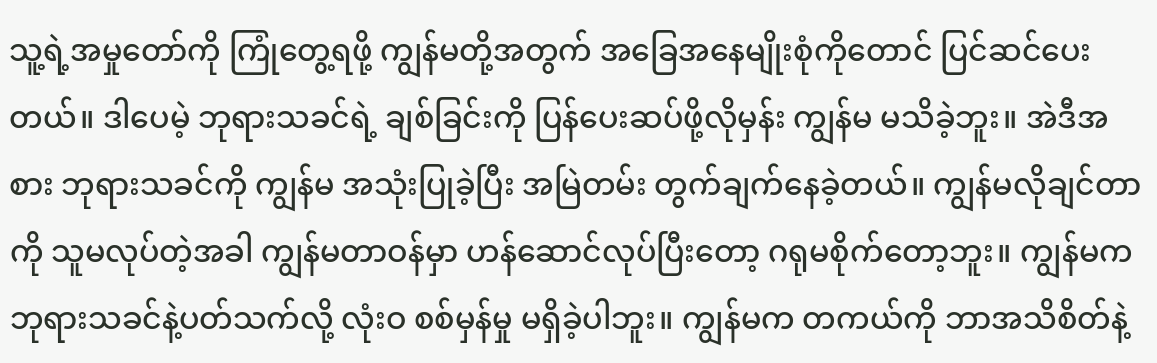သူ့ရဲ့အမှုတော်ကို ကြုံတွေ့ရဖို့ ကျွန်မတို့အတွက် အခြေအနေမျိုးစုံကိုတောင် ပြင်ဆင်ပေးတယ်။ ဒါပေမဲ့ ဘုရားသခင်ရဲ့ ချစ်ခြင်းကို ပြန်ပေးဆပ်ဖို့လိုမှန်း ကျွန်မ မသိခဲ့ဘူး။ အဲဒီအစား ဘုရားသခင်ကို ကျွန်မ အသုံးပြုခဲ့ပြီး အမြဲတမ်း တွက်ချက်နေခဲ့တယ်။ ကျွန်မလိုချင်တာကို သူမလုပ်တဲ့အခါ ကျွန်မတာဝန်မှာ ဟန်ဆောင်လုပ်ပြီးတော့ ဂရုမစိုက်တော့ဘူး။ ကျွန်မက ဘုရားသခင်နဲ့ပတ်သက်လို့ လုံးဝ စစ်မှန်မှု မရှိခဲ့ပါဘူး။ ကျွန်မက တကယ်ကို ဘာအသိစိတ်နဲ့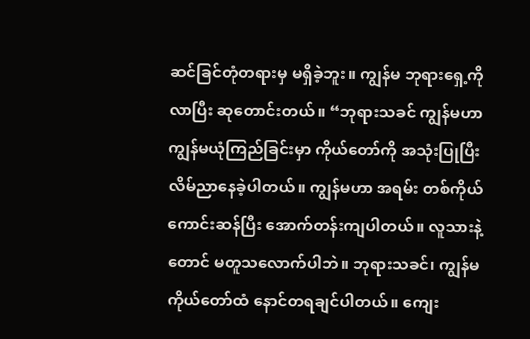ဆင်ခြင်တုံတရားမှ မရှိခဲ့ဘူး။ ကျွန်မ ဘုရားရှေ့ကိုလာပြီး ဆုတောင်းတယ်။ “ဘုရားသခင် ကျွန်မဟာ ကျွန်မယုံကြည်ခြင်းမှာ ကိုယ်တော်ကို အသုံးပြုပြီး လိမ်ညာနေခဲ့ပါတယ်။ ကျွန်မဟာ အရမ်း တစ်ကိုယ်ကောင်းဆန်ပြီး အောက်တန်းကျပါတယ်။ လူသားနဲ့တောင် မတူသလောက်ပါဘဲ။ ဘုရားသခင်၊ ကျွန်မ ကိုယ်တော်ထံ နောင်တရချင်ပါတယ်။ ကျေး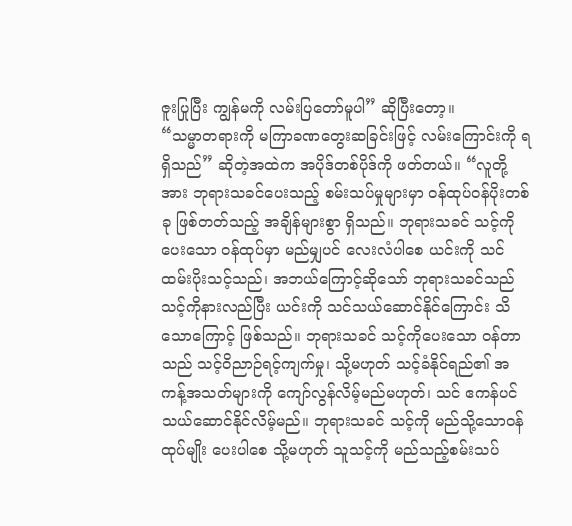ဇူးပြုပြီး ကျွန်မကို လမ်းပြတော်မူပါ” ဆိုပြီးတော့။
“သမ္မာတရားကို မကြာခဏတွေးဆခြင်းဖြင့် လမ်းကြောင်းကို ရရှိသည်” ဆိုတဲ့အထဲက အပိုဒ်တစ်ပိုဒ်ကို ဖတ်တယ်။ “လူတို့အား ဘုရားသခင်ပေးသည့် စမ်းသပ်မှုများမှာ ဝန်ထုပ်ဝန်ပိုးတစ်ခု ဖြစ်တတ်သည့် အချိန်များစွာ ရှိသည်။ ဘုရားသခင် သင့်ကိုပေးသော ဝန်ထုပ်မှာ မည်မျှပင် လေးလံပါစေ ယင်းကို သင် ထမ်းပိုးသင့်သည်၊ အဘယ်ကြောင့်ဆိုသော် ဘုရားသခင်သည် သင့်ကိုနားလည်ပြီး ယင်းကို သင်သယ်ဆောင်နိုင်ကြောင်း သိသောကြောင့် ဖြစ်သည်။ ဘုရားသခင် သင့်ကိုပေးသော ဝန်တာသည် သင့်ဝိညာဉ်ရင့်ကျက်မှု၊ သို့မဟုတ် သင့်ခံနိုင်ရည်၏ အကန့်အသတ်များကို ကျော်လွန်လိမ့်မည်မဟုတ်၊ သင် ဧကန်ပင် သယ်ဆောင်နိုင်လိမ့်မည်။ ဘုရားသခင် သင့်ကို မည်သို့သောဝန်ထုပ်မျိုး ပေးပါစေ သို့မဟုတ် သူသင့်ကို မည်သည့်စမ်းသပ်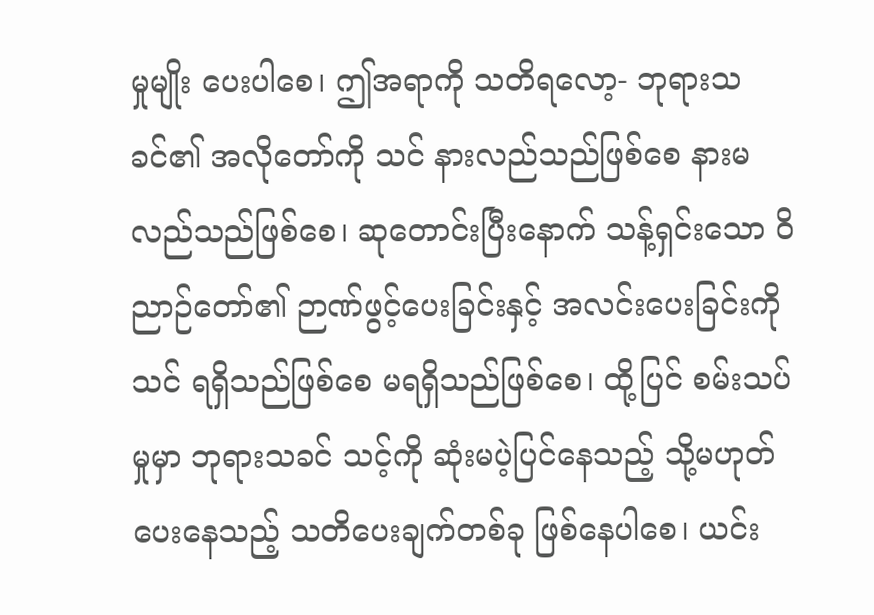မှုမျိုး ပေးပါစေ၊ ဤအရာကို သတိရလော့- ဘုရားသခင်၏ အလိုတော်ကို သင် နားလည်သည်ဖြစ်စေ နားမလည်သည်ဖြစ်စေ၊ ဆုတောင်းပြီးနောက် သန့်ရှင်းသော ဝိညာဉ်တော်၏ ဉာဏ်ဖွင့်ပေးခြင်းနှင့် အလင်းပေးခြင်းကို သင် ရရှိသည်ဖြစ်စေ မရရှိသည်ဖြစ်စေ၊ ထို့ပြင် စမ်းသပ်မှုမှာ ဘုရားသခင် သင့်ကို ဆုံးမပဲ့ပြင်နေသည့် သို့မဟုတ် ပေးနေသည့် သတိပေးချက်တစ်ခု ဖြစ်နေပါစေ၊ ယင်း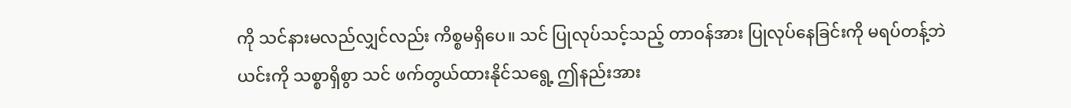ကို သင်နားမလည်လျှင်လည်း ကိစ္စမရှိပေ။ သင် ပြုလုပ်သင့်သည့် တာဝန်အား ပြုလုပ်နေခြင်းကို မရပ်တန့်ဘဲ ယင်းကို သစ္စာရှိစွာ သင် ဖက်တွယ်ထားနိုင်သရွေ့ ဤနည်းအား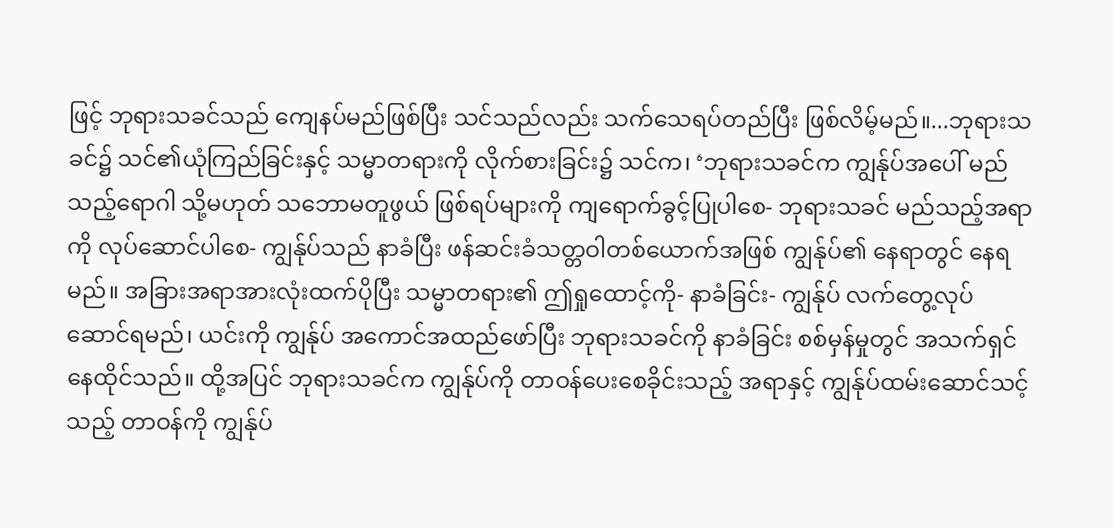ဖြင့် ဘုရားသခင်သည် ကျေနပ်မည်ဖြစ်ပြီး သင်သည်လည်း သက်သေရပ်တည်ပြီး ဖြစ်လိမ့်မည်။...ဘုရားသခင်၌ သင်၏ယုံကြည်ခြင်းနှင့် သမ္မာတရားကို လိုက်စားခြင်း၌ သင်က၊ ‘ဘုရားသခင်က ကျွန်ုပ်အပေါ် မည်သည့်ရောဂါ သို့မဟုတ် သဘောမတူဖွယ် ဖြစ်ရပ်များကို ကျရောက်ခွင့်ပြုပါစေ- ဘုရားသခင် မည်သည့်အရာကို လုပ်ဆောင်ပါစေ- ကျွန်ုပ်သည် နာခံပြီး ဖန်ဆင်းခံသတ္တဝါတစ်ယောက်အဖြစ် ကျွန်ုပ်၏ နေရာတွင် နေရမည်။ အခြားအရာအားလုံးထက်ပိုပြီး သမ္မာတရား၏ ဤရှုထောင့်ကို- နာခံခြင်း- ကျွန်ုပ် လက်တွေ့လုပ်ဆောင်ရမည်၊ ယင်းကို ကျွန်ုပ် အကောင်အထည်ဖော်ပြီး ဘုရားသခင်ကို နာခံခြင်း စစ်မှန်မှုတွင် အသက်ရှင်နေထိုင်သည်။ ထို့အပြင် ဘုရားသခင်က ကျွန်ုပ်ကို တာဝန်ပေးစေခိုင်းသည့် အရာနှင့် ကျွန်ုပ်ထမ်းဆောင်သင့်သည့် တာဝန်ကို ကျွန်ုပ်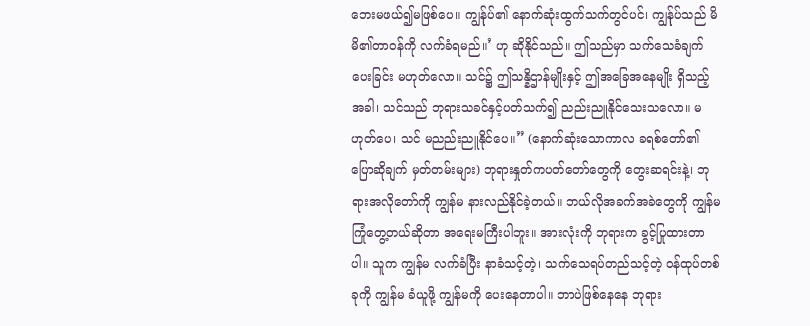ဘေးမဖယ်၍မဖြစ်ပေ။ ကျွန်ုပ်၏ နောက်ဆုံးထွက်သက်တွင်ပင်၊ ကျွန်ုပ်သည် မိမိ၏တာဝန်ကို လက်ခံရမည်။’ ဟု ဆိုနိုင်သည်။ ဤသည်မှာ သက်သေခံချက်ပေးခြင်း မဟုတ်လော။ သင်၌ ဤသန္နိဌာန်မျိုးနှင့် ဤအခြေအနေမျိုး ရှိသည့်အခါ၊ သင်သည် ဘုရားသခင်နှင့်ပတ်သက်၍ ညည်းညူနိုင်သေးသလော။ မဟုတ်ပေ၊ သင် မညည်းညူနိုင်ပေ။” (နောက်ဆုံးသောကာလ ခရစ်တော်၏ပြောဆိုချက် မှတ်တမ်းများ) ဘုရားနှုတ်ကပတ်တော်တွေကို တွေးဆရင်းနဲ့၊ ဘုရားအလိုတော်ကို ကျွန်မ နားလည်နိုင်ခဲ့တယ်။ ဘယ်လိုအခက်အခဲတွေကို ကျွန်မ ကြုံတွေ့တယ်ဆိုတာ အရေးမကြီးပါဘူး။ အားလုံးကို ဘုရားက ခွင့်ပြုထားတာပါ။ သူက ကျွန်မ လက်ခံပြီး နာခံသင့်တဲ့၊ သက်သေရပ်တည်သင့်တဲ့ ဝန်ထုပ်တစ်ခုကို ကျွန်မ ခံယူဖို့ ကျွန်မကို ပေးနေတာပါ။ ဘာပဲဖြစ်နေနေ ဘုရား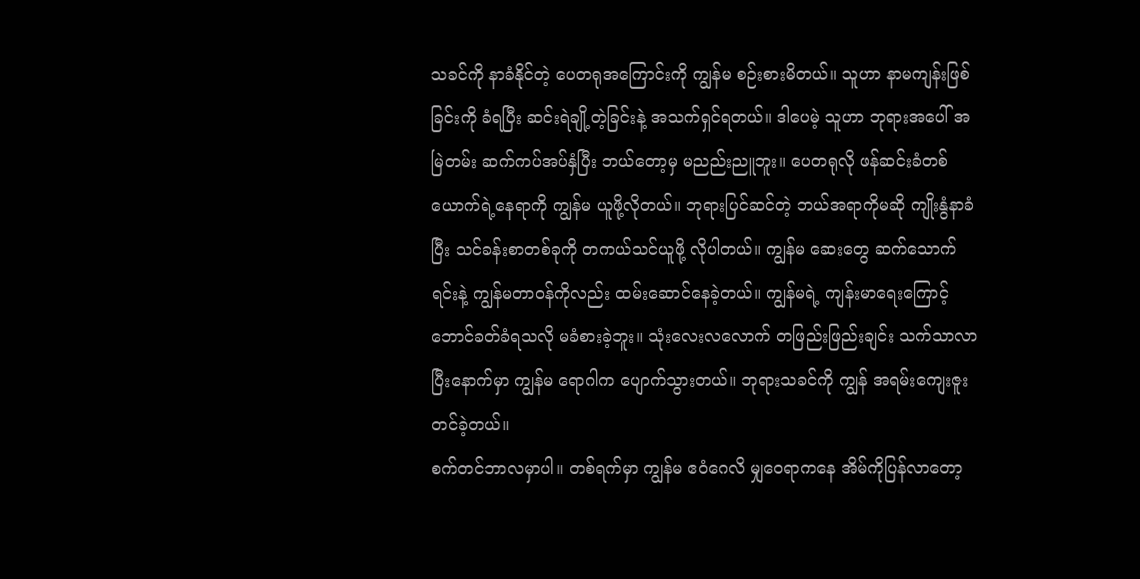သခင်ကို နာခံနိုင်တဲ့ ပေတရုအကြောင်းကို ကျွန်မ စဉ်းစားမိတယ်။ သူဟာ နာမကျန်းဖြစ်ခြင်းကို ခံရပြီး ဆင်းရဲချို့တဲ့ခြင်းနဲ့ အသက်ရှင်ရတယ်။ ဒါပေမဲ့ သူဟာ ဘုရားအပေါ် အမြဲတမ်း ဆက်ကပ်အပ်နှံပြီး ဘယ်တော့မှ မညည်းညူဘူး။ ပေတရုလို ဖန်ဆင်းခံတစ်ယောက်ရဲ့နေရာကို ကျွန်မ ယူဖို့လိုတယ်။ ဘုရားပြင်ဆင်တဲ့ ဘယ်အရာကိုမဆို ကျိုးနွံနာခံပြီး သင်ခန်းစာတစ်ခုကို တကယ်သင်ယူဖို့ လိုပါတယ်။ ကျွန်မ ဆေးတွေ ဆက်သောက်ရင်းနဲ့ ကျွန်မတာဝန်ကိုလည်း ထမ်းဆောင်နေခဲ့တယ်။ ကျွန်မရဲ့ ကျန်းမာရေးကြောင့် ဘောင်ခတ်ခံရသလို မခံစားခဲ့ဘူး။ သုံးလေးလလောက် တဖြည်းဖြည်းချင်း သက်သာလာပြီးနောက်မှာ ကျွန်မ ရောဂါက ပျောက်သွားတယ်။ ဘုရားသခင်ကို ကျွန် အရမ်းကျေးဇူးတင်ခဲ့တယ်။
စက်တင်ဘာလမှာပါ။ တစ်ရက်မှာ ကျွန်မ ဧဝံဂေလိ မျှဝေရာကနေ အိမ်ကိုပြန်လာတော့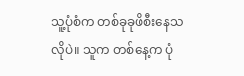သူ့ပုံစံက တစ်ခုခုဖိစီးနေသလိုပဲ။ သူက တစ်နေ့က ပုံ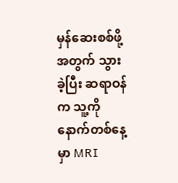မှန်ဆေးစစ်ဖို့အတွက် သွားခဲ့ပြီး ဆရာဝန်က သူ့ကို နောက်တစ်နေ့မှာ MRI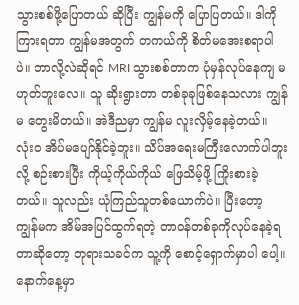သွားစစ်ဖို့ပြောတယ် ဆိုပြီး ကျွန်မကို ပြောပြတယ်။ ဒါကို ကြားရတာ ကျွန်မအတွက် တကယ်ကို စိတ်မအေးစရာပါပဲ။ ဘာလို့လဲဆိုရင် MRI သွားစစ်တာက ပုံမှန်လုပ်နေကျ မဟုတ်ဘူးလေ။ သူ ဆိုးရွားတာ တစ်ခုခုဖြစ်နေသလား ကျွန်မ တွေးမိတယ်။ အဲဒီညမှာ ကျွန်မ လူးလှိမ့်နေခဲ့တယ်။ လုံးဝ အိပ်မပျော်နိုင်ခဲ့ဘူး။ သိပ်အရေးမကြီးလောက်ပါဘူးလို့ စဉ်းစားပြီး ကိုယ့်ကိုယ်ကိုယ် ဖြေသိမ့်ဖို့ ကြိုးစားခဲ့တယ်။ သူလည်း ယုံကြည်သူတစ်ယောက်ပဲ။ ပြီးတော့ ကျွန်မက အိမ်အပြင်ထွက်ရတဲ့ တာဝန်တစ်ခုကိုလုပ်နေခဲ့ရတာဆိုတော့ ဘုရားသခင်က သူ့ကို စောင့်ရှောက်မှာပါ ပေါ့။ နောက်နေ့မှာ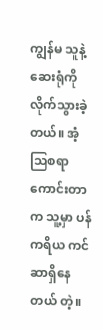ကျွန်မ သူနဲ့ဆေးရုံကိုလိုက်သွားခဲ့တယ်။ အံ့သြစရာကောင်းတာက သူ့မှာ ပန်ကရိယ ကင်ဆာရှိနေတယ် တဲ့။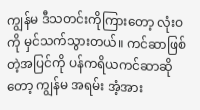ကျွန်မ ဒီသတင်းကိုကြားတော့ လုံးဝကို မှင်သက်သွားတယ်။ ကင်ဆာဖြစ်တဲ့အပြင်ကို ပန်ကရိယကင်ဆာဆိုတော့ ကျွန်မ အရမ်း အံ့အား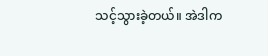သင့်သွားခဲ့တယ်။ အဲဒါက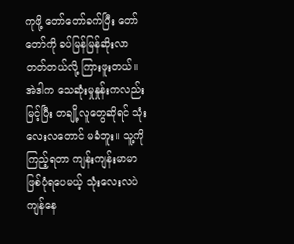ကုဖို့ တော်တော်ခက်ပြီး တော်တော်ကို ခပ်မြန်မြန်ဆိုးလာတတ်တယ်လို့ ကြားဖူးတယ်။ အဲဒါက သေဆုံးမှုနှုန်းကလည်း မြင့်ပြီး တချို့လူတွေဆိုရင် သုံးလေးလတောင် မခံဘူး။ သူ့ကိုကြည့်ရတာ ကျန်းကျန်းမာမာဖြစ်ပုံရပေမယ့် သုံးလေးလပဲ ကျန်နေ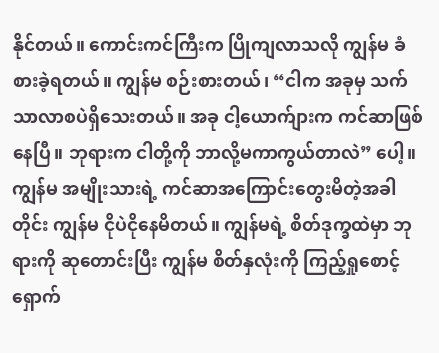နိုင်တယ်။ ကောင်းကင်ကြီးက ပြိုကျလာသလို ကျွန်မ ခံစားခဲ့ရတယ်။ ကျွန်မ စဉ်းစားတယ်၊ “ငါက အခုမှ သက်သာလာစပဲရှိသေးတယ်။ အခု ငါ့ယောက်ျားက ကင်ဆာဖြစ်နေပြီ။ ဘုရားက ငါတို့ကို ဘာလို့မကာကွယ်တာလဲ” ပေါ့။ ကျွန်မ အမျိုးသားရဲ့ ကင်ဆာအကြောင်းတွေးမိတဲ့အခါတိုင်း ကျွန်မ ငိုပဲငိုနေမိတယ်။ ကျွန်မရဲ့ စိတ်ဒုက္ခထဲမှာ ဘုရားကို ဆုတောင်းပြီး ကျွန်မ စိတ်နှလုံးကို ကြည့်ရှုစောင့်ရှောက်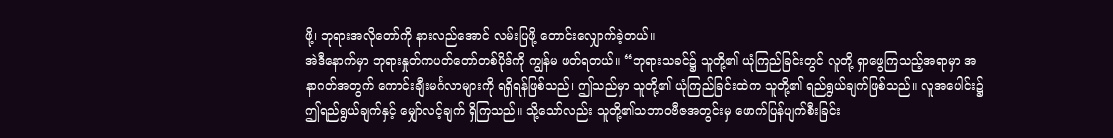ဖို့၊ ဘုရားအလိုတော်ကို နားလည်အောင် လမ်းပြဖို့ တောင်းလျှောက်ခဲ့တယ်။
အဲဒီနောက်မှာ ဘုရားနှုတ်ကပတ်တော်တစ်ပိုဒ်ကို ကျွန်မ ဖတ်ရတယ်။ “ဘုရားသခင်၌ သူတို့၏ ယုံကြည်ခြင်းတွင် လူတို့ ရှာဖွေကြသည့်အရာမှာ အနာဂတ်အတွက် ကောင်းချီးမင်္ဂလာများကို ရရှိရန်ဖြစ်သည်၊ ဤသည်မှာ သူတို့၏ ယုံကြည်ခြင်းထဲက သူတို့၏ ရည်ရွယ်ချက်ဖြစ်သည်။ လူအပေါင်း၌ ဤရည်ရွယ်ချက်နှင့် မျှော်လင့်ချက် ရှိကြသည်။ သို့သော်လည်း သူတို့၏သဘာဝဗီဇအတွင်းမှ ဖောက်ပြန်ပျက်စီးခြင်း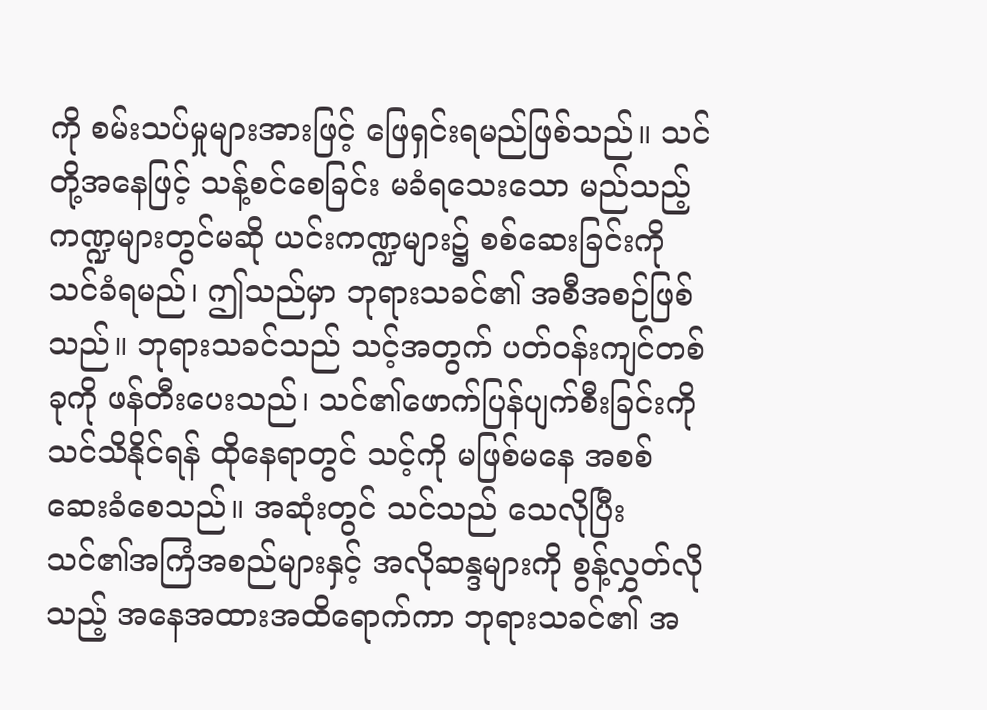ကို စမ်းသပ်မှုများအားဖြင့် ဖြေရှင်းရမည်ဖြစ်သည်။ သင်တို့အနေဖြင့် သန့်စင်စေခြင်း မခံရသေးသော မည်သည့်ကဏ္ဍများတွင်မဆို ယင်းကဏ္ဍများ၌ စစ်ဆေးခြင်းကို သင်ခံရမည်၊ ဤသည်မှာ ဘုရားသခင်၏ အစီအစဉ်ဖြစ်သည်။ ဘုရားသခင်သည် သင့်အတွက် ပတ်ဝန်းကျင်တစ်ခုကို ဖန်တီးပေးသည်၊ သင်၏ဖောက်ပြန်ပျက်စီးခြင်းကို သင်သိနိုင်ရန် ထိုနေရာတွင် သင့်ကို မဖြစ်မနေ အစစ်ဆေးခံစေသည်။ အဆုံးတွင် သင်သည် သေလိုပြီး သင်၏အကြံအစည်များနှင့် အလိုဆန္ဒများကို စွန့်လွှတ်လိုသည့် အနေအထားအထိရောက်ကာ ဘုရားသခင်၏ အ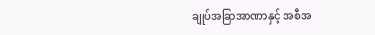ချုပ်အခြာအာဏာနှင့် အစီအ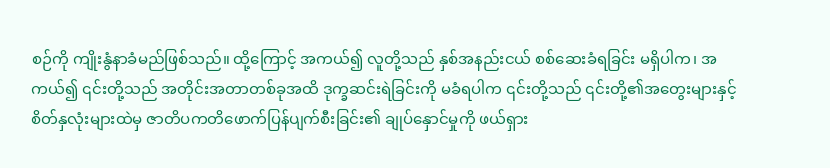စဉ်ကို ကျိုးနွံနာခံမည်ဖြစ်သည်။ ထို့ကြောင့် အကယ်၍ လူတို့သည် နှစ်အနည်းငယ် စစ်ဆေးခံရခြင်း မရှိပါက၊ အကယ်၍ ၎င်းတို့သည် အတိုင်းအတာတစ်ခုအထိ ဒုက္ခဆင်းရဲခြင်းကို မခံရပါက ၎င်းတို့သည် ၎င်းတို့၏အတွေးများနှင့် စိတ်နှလုံးများထဲမှ ဇာတိပကတိဖောက်ပြန်ပျက်စီးခြင်း၏ ချုပ်နှောင်မှုကို ဖယ်ရှား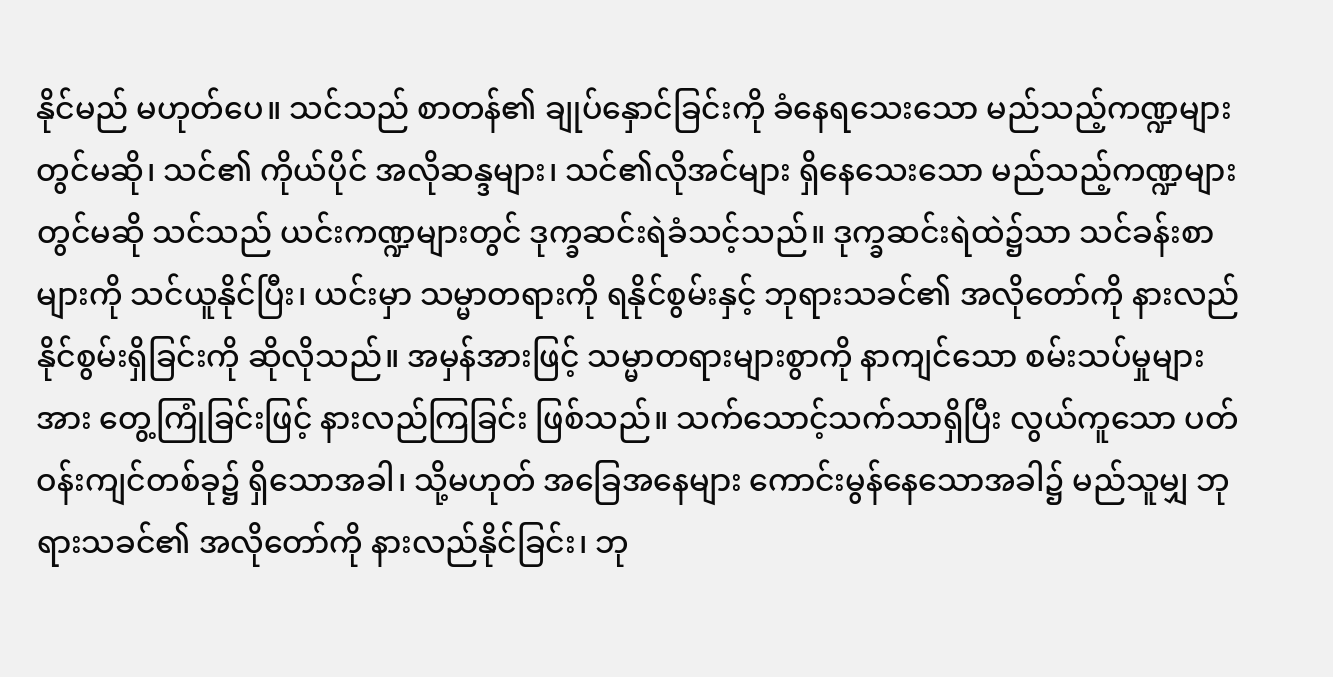နိုင်မည် မဟုတ်ပေ။ သင်သည် စာတန်၏ ချုပ်နှောင်ခြင်းကို ခံနေရသေးသော မည်သည့်ကဏ္ဍများတွင်မဆို၊ သင်၏ ကိုယ်ပိုင် အလိုဆန္ဒများ၊ သင်၏လိုအင်များ ရှိနေသေးသော မည်သည့်ကဏ္ဍများတွင်မဆို သင်သည် ယင်းကဏ္ဍများတွင် ဒုက္ခဆင်းရဲခံသင့်သည်။ ဒုက္ခဆင်းရဲထဲ၌သာ သင်ခန်းစာများကို သင်ယူနိုင်ပြီး၊ ယင်းမှာ သမ္မာတရားကို ရနိုင်စွမ်းနှင့် ဘုရားသခင်၏ အလိုတော်ကို နားလည်နိုင်စွမ်းရှိခြင်းကို ဆိုလိုသည်။ အမှန်အားဖြင့် သမ္မာတရားများစွာကို နာကျင်သော စမ်းသပ်မှုများအား တွေ့ကြုံခြင်းဖြင့် နားလည်ကြခြင်း ဖြစ်သည်။ သက်သောင့်သက်သာရှိပြီး လွယ်ကူသော ပတ်ဝန်းကျင်တစ်ခု၌ ရှိသောအခါ၊ သို့မဟုတ် အခြေအနေများ ကောင်းမွန်နေသောအခါ၌ မည်သူမျှ ဘုရားသခင်၏ အလိုတော်ကို နားလည်နိုင်ခြင်း၊ ဘု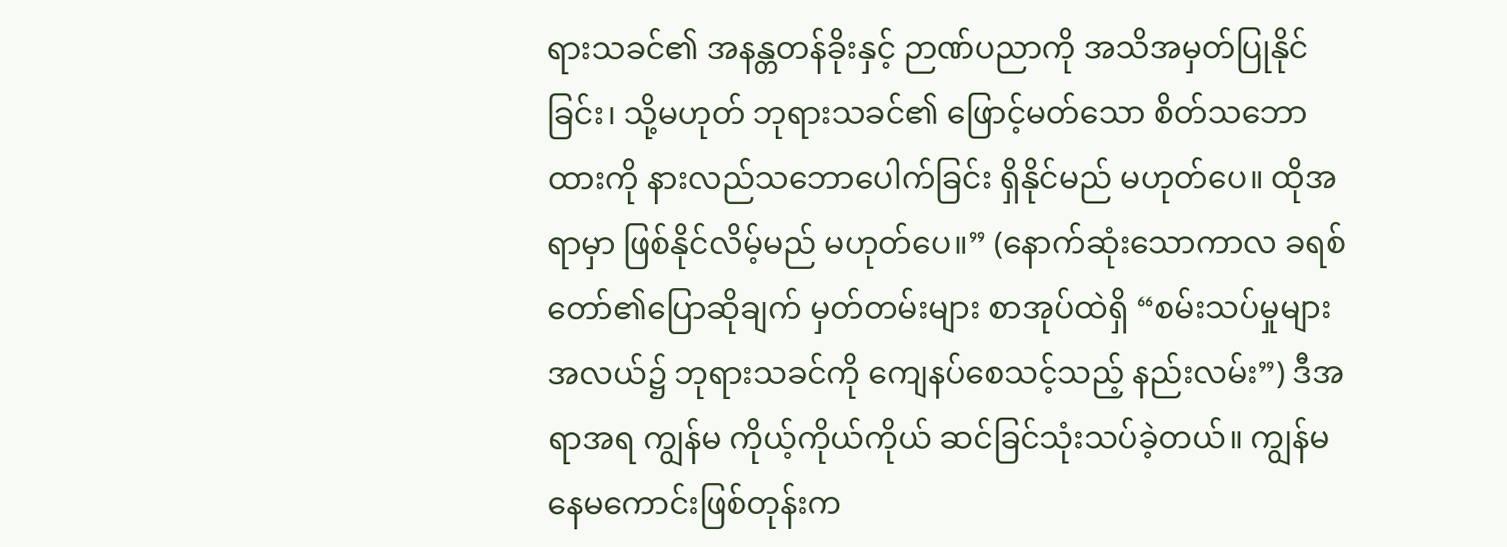ရားသခင်၏ အနန္တတန်ခိုးနှင့် ဉာဏ်ပညာကို အသိအမှတ်ပြုနိုင်ခြင်း၊ သို့မဟုတ် ဘုရားသခင်၏ ဖြောင့်မတ်သော စိတ်သဘောထားကို နားလည်သဘောပေါက်ခြင်း ရှိနိုင်မည် မဟုတ်ပေ။ ထိုအရာမှာ ဖြစ်နိုင်လိမ့်မည် မဟုတ်ပေ။” (နောက်ဆုံးသောကာလ ခရစ်တော်၏ပြောဆိုချက် မှတ်တမ်းများ စာအုပ်ထဲရှိ “စမ်းသပ်မှုများအလယ်၌ ဘုရားသခင်ကို ကျေနပ်စေသင့်သည့် နည်းလမ်း”) ဒီအရာအရ ကျွန်မ ကိုယ့်ကိုယ်ကိုယ် ဆင်ခြင်သုံးသပ်ခဲ့တယ်။ ကျွန်မ နေမကောင်းဖြစ်တုန်းက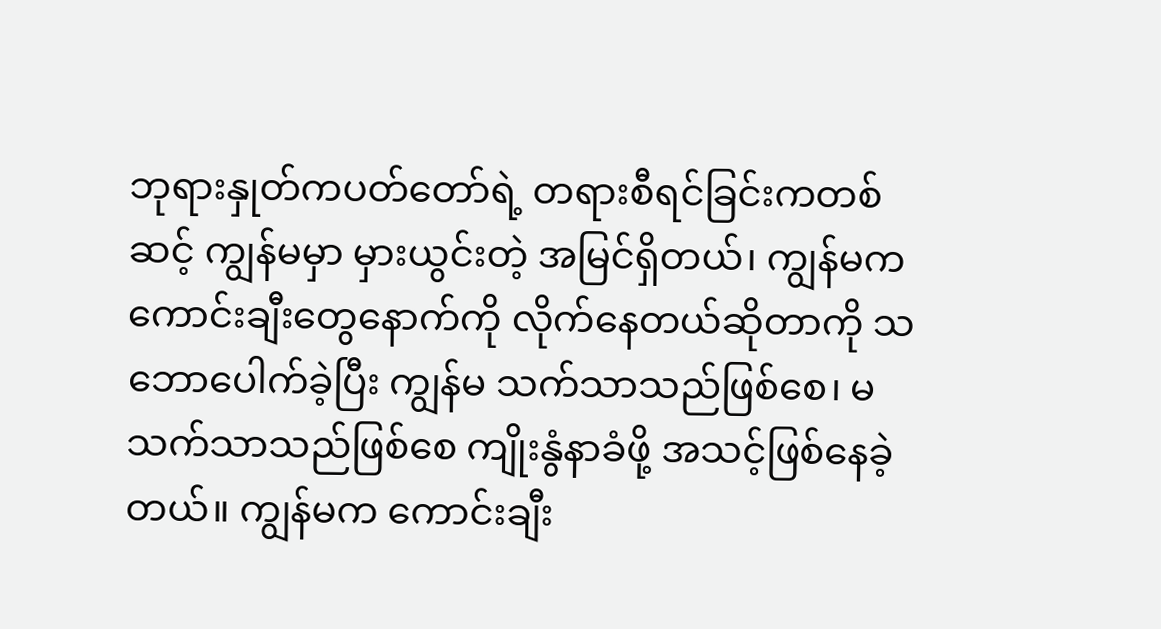ဘုရားနှုတ်ကပတ်တော်ရဲ့ တရားစီရင်ခြင်းကတစ်ဆင့် ကျွန်မမှာ မှားယွင်းတဲ့ အမြင်ရှိတယ်၊ ကျွန်မက ကောင်းချီးတွေနောက်ကို လိုက်နေတယ်ဆိုတာကို သဘောပေါက်ခဲ့ပြီး ကျွန်မ သက်သာသည်ဖြစ်စေ၊ မသက်သာသည်ဖြစ်စေ ကျိုးနွံနာခံဖို့ အသင့်ဖြစ်နေခဲ့တယ်။ ကျွန်မက ကောင်းချီး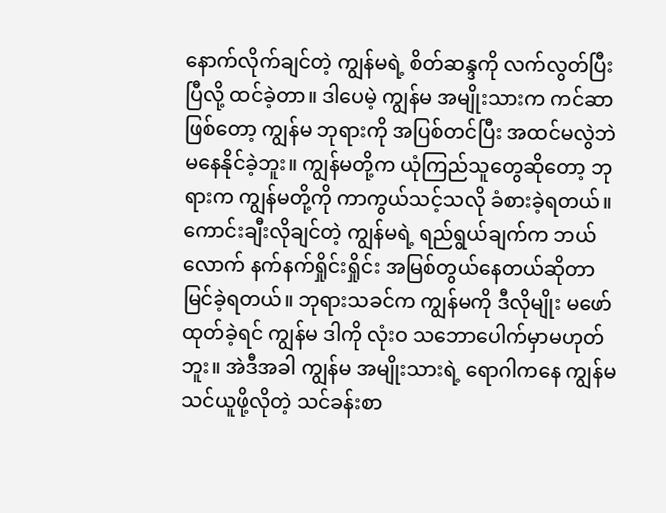နောက်လိုက်ချင်တဲ့ ကျွန်မရဲ့ စိတ်ဆန္ဒကို လက်လွတ်ပြီးပြီလို့ ထင်ခဲ့တာ။ ဒါပေမဲ့ ကျွန်မ အမျိုးသားက ကင်ဆာဖြစ်တော့ ကျွန်မ ဘုရားကို အပြစ်တင်ပြီး အထင်မလွဲဘဲမနေနိုင်ခဲ့ဘူး။ ကျွန်မတို့က ယုံကြည်သူတွေဆိုတော့ ဘုရားက ကျွန်မတို့ကို ကာကွယ်သင့်သလို ခံစားခဲ့ရတယ်။ ကောင်းချီးလိုချင်တဲ့ ကျွန်မရဲ့ ရည်ရွယ်ချက်က ဘယ်လောက် နက်နက်ရှိုင်းရှိုင်း အမြစ်တွယ်နေတယ်ဆိုတာ မြင်ခဲ့ရတယ်။ ဘုရားသခင်က ကျွန်မကို ဒီလိုမျိုး မဖော်ထုတ်ခဲ့ရင် ကျွန်မ ဒါကို လုံးဝ သဘောပေါက်မှာမဟုတ်ဘူး။ အဲဒီအခါ ကျွန်မ အမျိုးသားရဲ့ ရောဂါကနေ ကျွန်မသင်ယူဖို့လိုတဲ့ သင်ခန်းစာ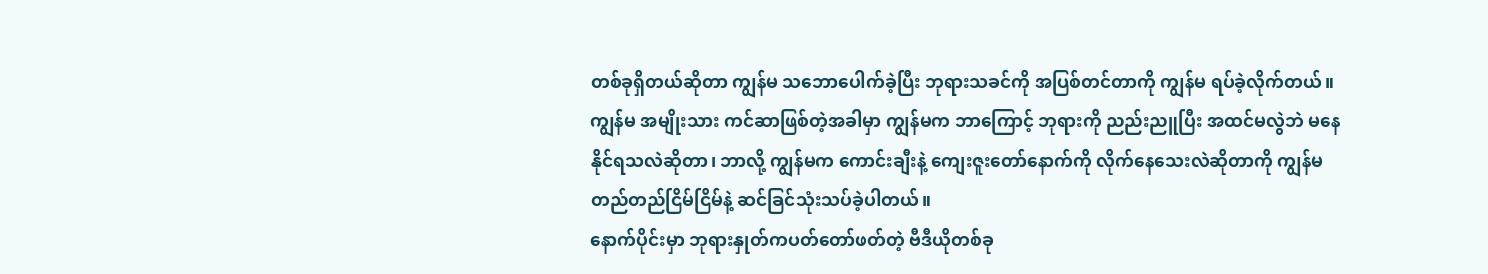တစ်ခုရှိတယ်ဆိုတာ ကျွန်မ သဘောပေါက်ခဲ့ပြီး ဘုရားသခင်ကို အပြစ်တင်တာကို ကျွန်မ ရပ်ခဲ့လိုက်တယ်။ ကျွန်မ အမျိုးသား ကင်ဆာဖြစ်တဲ့အခါမှာ ကျွန်မက ဘာကြောင့် ဘုရားကို ညည်းညူပြီး အထင်မလွဲဘဲ မနေနိုင်ရသလဲဆိုတာ၊ ဘာလို့ ကျွန်မက ကောင်းချီးနဲ့ ကျေးဇူးတော်နောက်ကို လိုက်နေသေးလဲဆိုတာကို ကျွန်မ တည်တည်ငြိမ်ငြိမ်နဲ့ ဆင်ခြင်သုံးသပ်ခဲ့ပါတယ်။
နောက်ပိုင်းမှာ ဘုရားနှုတ်ကပတ်တော်ဖတ်တဲ့ ဗီဒီယိုတစ်ခု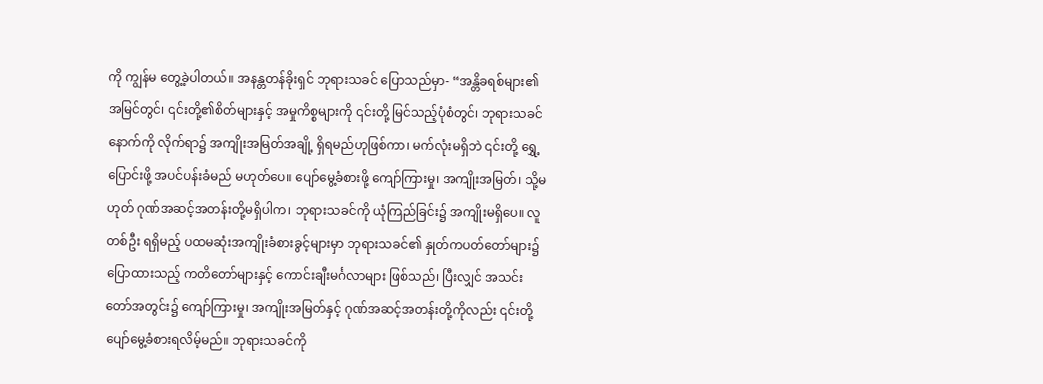ကို ကျွန်မ တွေ့ခဲ့ပါတယ်။ အနန္တတန်ခိုးရှင် ဘုရားသခင် ပြောသည်မှာ- “အန္တိခရစ်များ၏ အမြင်တွင်၊ ၎င်းတို့၏စိတ်များနှင့် အမှုကိစ္စများကို ၎င်းတို့ မြင်သည့်ပုံစံတွင်၊ ဘုရားသခင်နောက်ကို လိုက်ရာ၌ အကျိုးအမြတ်အချို့ ရှိရမည်ဟုဖြစ်ကာ၊ မက်လုံးမရှိဘဲ ၎င်းတို့ ရွှေ့ပြောင်းဖို့ အပင်ပန်းခံမည် မဟုတ်ပေ။ ပျော်မွေ့ခံစားဖို့ ကျော်ကြားမှု၊ အကျိုးအမြတ်၊ သို့မဟုတ် ဂုဏ်အဆင့်အတန်းတို့မရှိပါက၊ ဘုရားသခင်ကို ယုံကြည်ခြင်း၌ အကျိုးမရှိပေ။ လူတစ်ဦး ရရှိမည့် ပထမဆုံးအကျိုးခံစားခွင့်များမှာ ဘုရားသခင်၏ နှုတ်ကပတ်တော်များ၌ ပြောထားသည့် ကတိတော်များနှင့် ကောင်းချီးမင်္ဂလာများ ဖြစ်သည်၊ ပြီးလျှင် အသင်းတော်အတွင်း၌ ကျော်ကြားမှု၊ အကျိုးအမြတ်နှင့် ဂုဏ်အဆင့်အတန်းတို့ကိုလည်း ၎င်းတို့ ပျော်မွေ့ခံစားရလိမ့်မည်။ ဘုရားသခင်ကို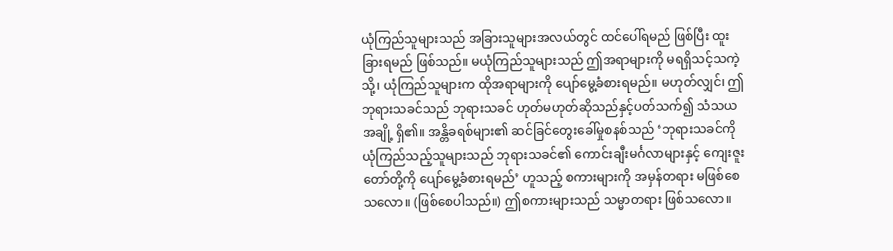ယုံကြည်သူများသည် အခြားသူများအလယ်တွင် ထင်ပေါ်ရမည် ဖြစ်ပြီး ထူးခြားရမည် ဖြစ်သည်။ မယုံကြည်သူများသည် ဤအရာများကို မရရှိသင့်သကဲ့သို့၊ ယုံကြည်သူများက ထိုအရာများကို ပျော်မွေ့ခံစားရမည်။ မဟုတ်လျှင်၊ ဤဘုရားသခင်သည် ဘုရားသခင် ဟုတ်မဟုတ်ဆိုသည်နှင့်ပတ်သက်၍ သံသယအချို့ ရှိ၏။ အန္တိခရစ်များ၏ ဆင်ခြင်တွေးခေါ်မှုစနစ်သည် ‘ဘုရားသခင်ကို ယုံကြည်သည့်သူများသည် ဘုရားသခင်၏ ကောင်းချီးမင်္ဂလာများနှင့် ကျေးဇူးတော်တို့ကို ပျော်မွေ့ခံစားရမည်’ ဟူသည့် စကားများကို အမှန်တရား မဖြစ်စေသလော။ (ဖြစ်စေပါသည်။) ဤစကားများသည် သမ္မာတရား ဖြစ်သလော။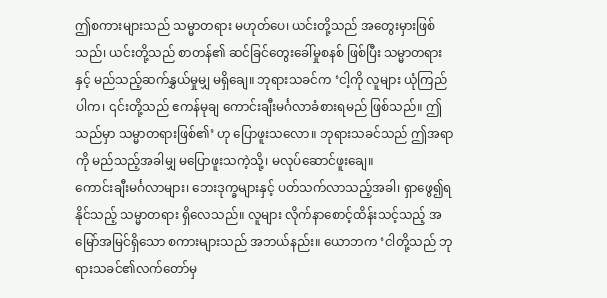ဤစကားများသည် သမ္မာတရား မဟုတ်ပေ၊ ယင်းတို့သည် အတွေးမှားဖြစ်သည်၊ ယင်းတို့သည် စာတန်၏ ဆင်ခြင်တွေးခေါ်မှုစနစ် ဖြစ်ပြီး သမ္မာတရားနှင့် မည်သည့်ဆက်နွှယ်မှုမျှ မရှိချေ။ ဘုရားသခင်က ‘ငါ့ကို လူများ ယုံကြည်ပါက၊ ၎င်းတို့သည် ဧကန်မုချ ကောင်းချီးမင်္ဂလာခံစားရမည် ဖြစ်သည်။ ဤသည်မှာ သမ္မာတရားဖြစ်၏’ ဟု ပြောဖူးသလော။ ဘုရားသခင်သည် ဤအရာကို မည်သည့်အခါမျှ မပြောဖူးသကဲ့သို့၊ မလုပ်ဆောင်ဖူးချေ။
ကောင်းချီးမင်္ဂလာများ၊ ဘေးဒုက္ခများနှင့် ပတ်သက်လာသည့်အခါ၊ ရှာဖွေ၍ရနိုင်သည့် သမ္မာတရား ရှိလေသည်။ လူများ လိုက်နာစောင့်ထိန်းသင့်သည့် အမြော်အမြင်ရှိသော စကားများသည် အဘယ်နည်း။ ယောဘက ‘ငါတို့သည် ဘုရားသခင်၏လက်တော်မှ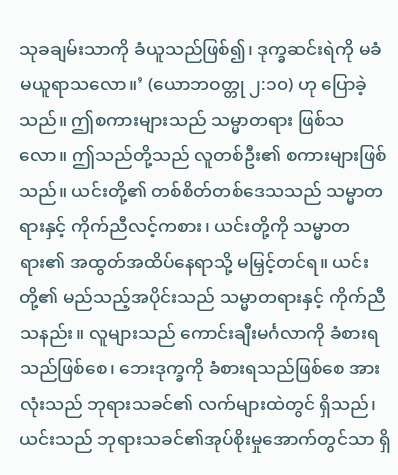သုခချမ်းသာကို ခံယူသည်ဖြစ်၍၊ ဒုက္ခဆင်းရဲကို မခံမယူရာသလော။’ (ယောဘဝတ္တု ၂:၁၀) ဟု ပြောခဲ့သည်။ ဤစကားများသည် သမ္မာတရား ဖြစ်သလော။ ဤသည်တို့သည် လူတစ်ဦး၏ စကားများဖြစ်သည်။ ယင်းတို့၏ တစ်စိတ်တစ်ဒေသသည် သမ္မာတရားနှင့် ကိုက်ညီလင့်ကစား၊ ယင်းတို့ကို သမ္မာတရား၏ အထွတ်အထိပ်နေရာသို့ မမြှင့်တင်ရ။ ယင်းတို့၏ မည်သည့်အပိုင်းသည် သမ္မာတရားနှင့် ကိုက်ညီသနည်း။ လူများသည် ကောင်းချီးမင်္ဂလာကို ခံစားရသည်ဖြစ်စေ၊ ဘေးဒုက္ခကို ခံစားရသည်ဖြစ်စေ အားလုံးသည် ဘုရားသခင်၏ လက်များထဲတွင် ရှိသည်၊ ယင်းသည် ဘုရားသခင်၏အုပ်စိုးမှုအောက်တွင်သာ ရှိ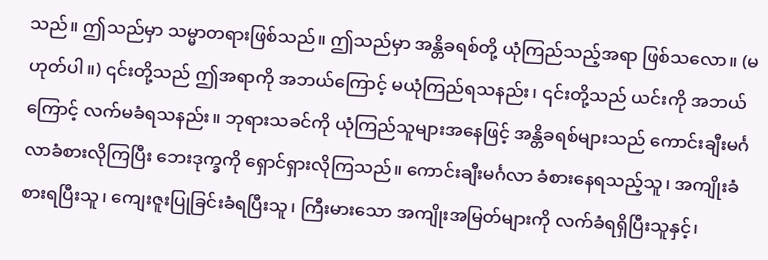သည်။ ဤသည်မှာ သမ္မာတရားဖြစ်သည်။ ဤသည်မှာ အန္တိခရစ်တို့ ယုံကြည်သည့်အရာ ဖြစ်သလော။ (မဟုတ်ပါ။) ၎င်းတို့သည် ဤအရာကို အဘယ်ကြောင့် မယုံကြည်ရသနည်း၊ ၎င်းတို့သည် ယင်းကို အဘယ်ကြောင့် လက်မခံရသနည်း။ ဘုရားသခင်ကို ယုံကြည်သူများအနေဖြင့် အန္တိခရစ်များသည် ကောင်းချီးမင်္ဂလာခံစားလိုကြပြီး ဘေးဒုက္ခကို ရှောင်ရှားလိုကြသည်။ ကောင်းချီးမင်္ဂလာ ခံစားနေရသည့်သူ၊ အကျိုးခံစားရပြီးသူ၊ ကျေးဇူးပြုခြင်းခံရပြီးသူ၊ ကြီးမားသော အကျိုးအမြတ်များကို လက်ခံရရှိပြီးသူနှင့်၊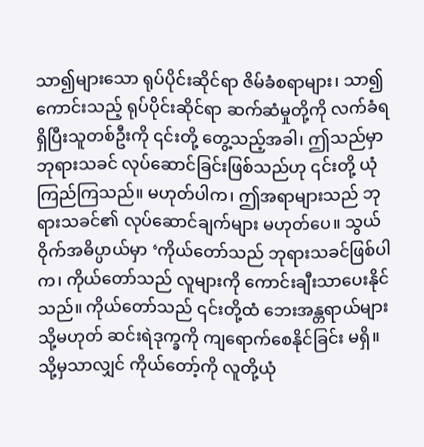သာ၍များသော ရုပ်ပိုင်းဆိုင်ရာ ဇိမ်ခံစရာများ၊ သာ၍ ကောင်းသည့် ရုပ်ပိုင်းဆိုင်ရာ ဆက်ဆံမှုတို့ကို လက်ခံရရှိပြီးသူတစ်ဦးကို ၎င်းတို့ တွေ့သည့်အခါ၊ ဤသည်မှာ ဘုရားသခင် လုပ်ဆောင်ခြင်းဖြစ်သည်ဟု ၎င်းတို့ ယုံကြည်ကြသည်။ မဟုတ်ပါက၊ ဤအရာများသည် ဘုရားသခင်၏ လုပ်ဆောင်ချက်များ မဟုတ်ပေ။ သွယ်ဝိုက်အဓိပ္ပာယ်မှာ ‘ကိုယ်တော်သည် ဘုရားသခင်ဖြစ်ပါက၊ ကိုယ်တော်သည် လူများကို ကောင်းချီးသာပေးနိုင်သည်။ ကိုယ်တော်သည် ၎င်းတို့ထံ ဘေးအန္တရာယ်များ သို့မဟုတ် ဆင်းရဲဒုက္ခကို ကျရောက်စေနိုင်ခြင်း မရှိ။ သို့မှသာလျှင် ကိုယ်တော့်ကို လူတို့ယုံ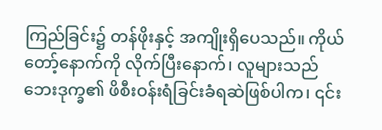ကြည်ခြင်း၌ တန်ဖိုးနှင့် အကျိုးရှိပေသည်။ ကိုယ်တော့်နောက်ကို လိုက်ပြီးနောက်၊ လူများသည် ဘေးဒုက္ခ၏ ဖိစီးဝန်းရံခြင်းခံရဆဲဖြစ်ပါက၊ ၎င်း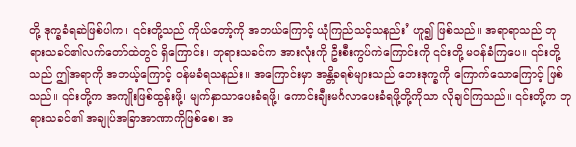တို့ ဒုက္ခခံရဆဲဖြစ်ပါက၊ ၎င်းတို့သည် ကိုယ်တော့်ကို အဘယ်ကြောင့် ယုံကြည်သင့်သနည်း’ ဟူ၍ ဖြစ်သည်။ အရာရာသည် ဘုရားသခင်၏လက်တော်ထဲတွင် ရှိကြောင်း၊ ဘုရားသခင်က အားလုံးကို ဦးစီးကွပ်ကဲကြောင်းကို ၎င်းတို့ မဝန်ခံကြပေ။ ၎င်းတို့သည် ဤအရာကို အဘယ့်ကြောင့် ဝန်မခံရသနည်း။ အကြောင်းမှာ အန္တိခရစ်များသည် ဘေးဒုက္ခကို ကြောက်သောကြောင့် ဖြစ်သည်။ ၎င်းတို့က အကျိုးဖြစ်ထွန်းဖို့၊ မျက်နှာသာပေးခံရဖို့၊ ကောင်းချီးမင်္ဂလာပေးခံရဖို့တို့ကိုသာ လိုချင်ကြသည်။ ၎င်းတို့က ဘုရားသခင်၏ အချုပ်အခြာအာဏာကိုဖြစ်စေ၊ အ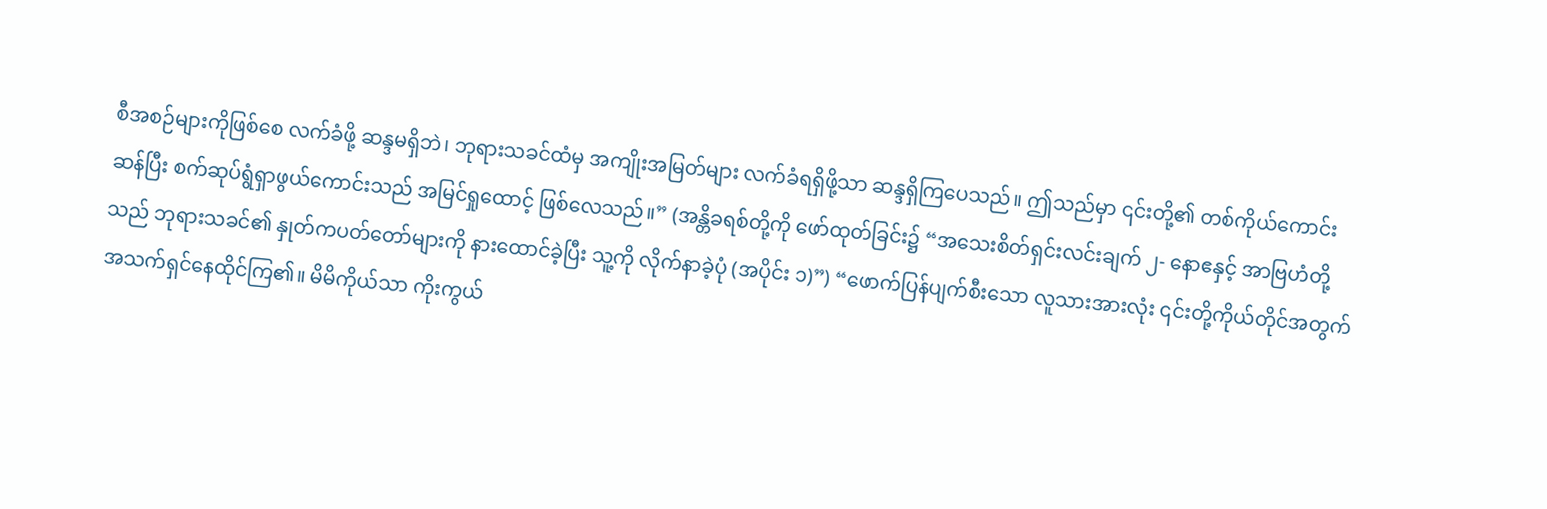စီအစဉ်များကိုဖြစ်စေ လက်ခံဖို့ ဆန္ဒမရှိဘဲ၊ ဘုရားသခင်ထံမှ အကျိုးအမြတ်များ လက်ခံရရှိဖို့သာ ဆန္ဒရှိကြပေသည်။ ဤသည်မှာ ၎င်းတို့၏ တစ်ကိုယ်ကောင်းဆန်ပြီး စက်ဆုပ်ရွံရှာဖွယ်ကောင်းသည် အမြင်ရှုထောင့် ဖြစ်လေသည်။” (အန္တိခရစ်တို့ကို ဖော်ထုတ်ခြင်း၌ “အသေးစိတ်ရှင်းလင်းချက် ၂- နောဧနှင့် အာဗြဟံတို့သည် ဘုရားသခင်၏ နှုတ်ကပတ်တော်များကို နားထောင်ခဲ့ပြီး သူ့ကို လိုက်နာခဲ့ပုံ (အပိုင်း ၁)”) “ဖောက်ပြန်ပျက်စီးသော လူသားအားလုံး ၎င်းတို့ကိုယ်တိုင်အတွက် အသက်ရှင်နေထိုင်ကြ၏။ မိမိကိုယ်သာ ကိုးကွယ်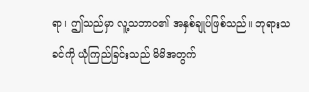ရာ၊ ဤသည်မှာ လူ့သဘာဝ၏ အနှစ်ချုပ်ဖြစ်သည်။ ဘုရားသခင်ကို ယုံကြည်ခြင်းသည် မိမိအတွက်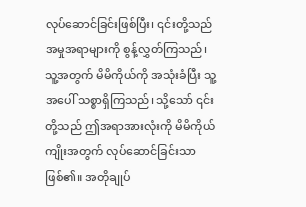လုပ်ဆောင်ခြင်းဖြစ်ပြီး၊ ၎င်းတို့သည် အမှုအရာများကို စွန့်လွှတ်ကြသည်၊ သူ့အတွက် မိမိကိုယ်ကို အသုံးခံပြီး သူ့အပေါ် သစ္စာရှိကြသည်၊ သို့သော် ၎င်းတို့သည် ဤအရာအားလုံးကို မိမိကိုယ်ကျိုးအတွက် လုပ်ဆောင်ခြင်းသာဖြစ်၏။ အတိုချုပ်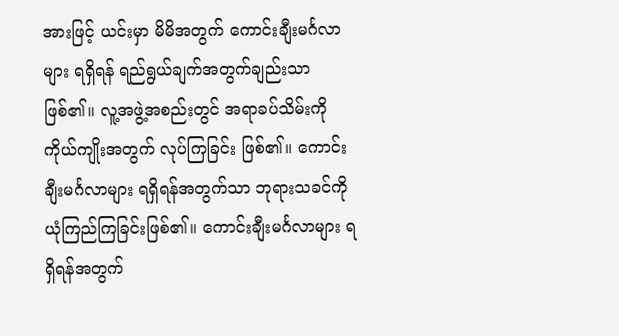အားဖြင့် ယင်းမှာ မိမိအတွက် ကောင်းချီးမင်္ဂလာများ ရရှိရန် ရည်ရွယ်ချက်အတွက်ချည်းသာ ဖြစ်၏။ လူ့အဖွဲ့အစည်းတွင် အရာခပ်သိမ်းကို ကိုယ်ကျိုးအတွက် လုပ်ကြခြင်း ဖြစ်၏။ ကောင်းချီးမင်္ဂလာများ ရရှိရန်အတွက်သာ ဘုရားသခင်ကို ယုံကြည်ကြခြင်းဖြစ်၏။ ကောင်းချီးမင်္ဂလာများ ရရှိရန်အတွက်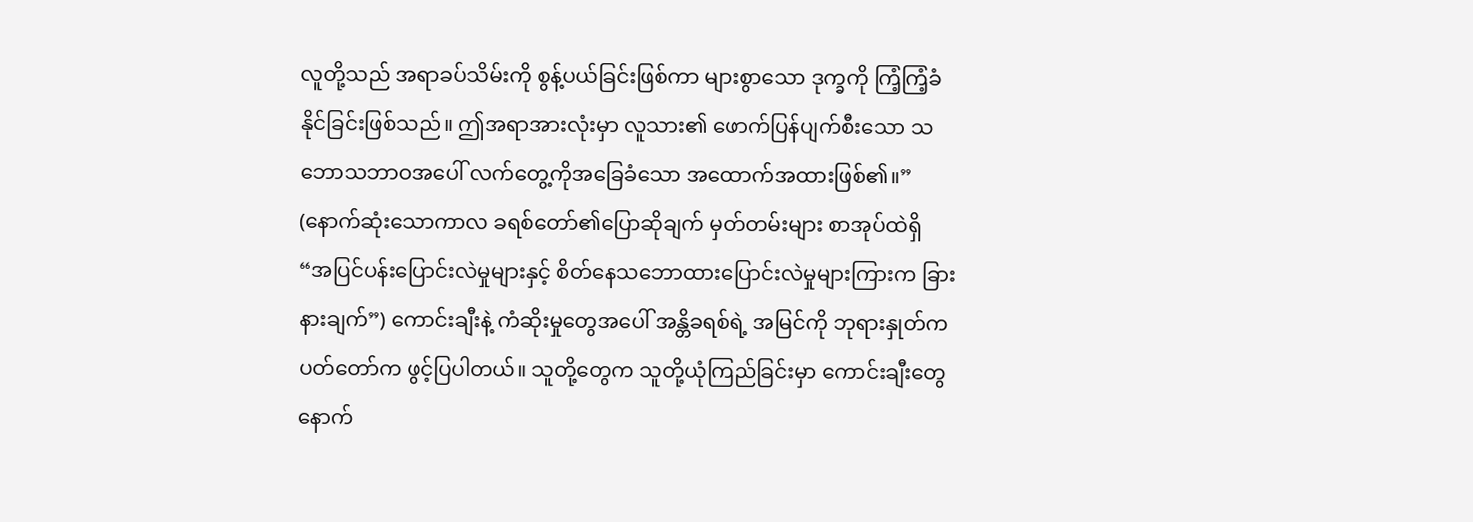လူတို့သည် အရာခပ်သိမ်းကို စွန့်ပယ်ခြင်းဖြစ်ကာ များစွာသော ဒုက္ခကို ကြံ့ကြံ့ခံနိုင်ခြင်းဖြစ်သည်။ ဤအရာအားလုံးမှာ လူသား၏ ဖောက်ပြန်ပျက်စီးသော သဘောသဘာဝအပေါ် လက်တွေ့ကိုအခြေခံသော အထောက်အထားဖြစ်၏။” (နောက်ဆုံးသောကာလ ခရစ်တော်၏ပြောဆိုချက် မှတ်တမ်းများ စာအုပ်ထဲရှိ “အပြင်ပန်းပြောင်းလဲမှုများနှင့် စိတ်နေသဘောထားပြောင်းလဲမှုများကြားက ခြားနားချက်”) ကောင်းချီးနဲ့ ကံဆိုးမှုတွေအပေါ် အန္တိခရစ်ရဲ့ အမြင်ကို ဘုရားနှုတ်ကပတ်တော်က ဖွင့်ပြပါတယ်။ သူတို့တွေက သူတို့ယုံကြည်ခြင်းမှာ ကောင်းချီးတွေနောက်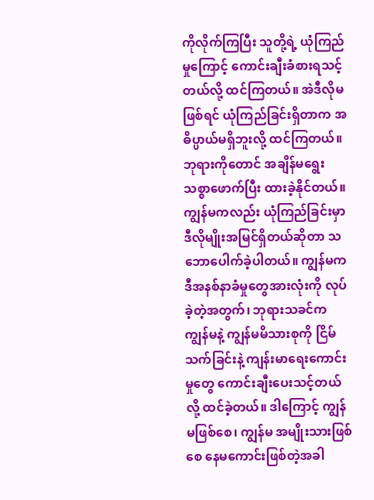ကိုလိုက်ကြပြီး သူတို့ရဲ့ ယုံကြည်မှုကြောင့် ကောင်းချီးခံစားရသင့်တယ်လို့ ထင်ကြတယ်။ အဲဒီလိုမဖြစ်ရင် ယုံကြည်ခြင်းရှိတာက အဓိပ္ပာယ်မရှိဘူးလို့ ထင်ကြတယ်။ ဘုရားကိုတောင် အချိန်မရွေး သစ္စာဖောက်ပြီး ထားခဲ့နိုင်တယ်။ ကျွန်မကလည်း ယုံကြည်ခြင်းမှာ ဒီလိုမျိုးအမြင်ရှိတယ်ဆိုတာ သဘောပေါက်ခဲ့ပါတယ်။ ကျွန်မက ဒီအနစ်နာခံမှုတွေအားလုံးကို လုပ်ခဲ့တဲ့အတွက်၊ ဘုရားသခင်က ကျွန်မနဲ့ ကျွန်မမိသားစုကို ငြိမ်သက်ခြင်းနဲ့ ကျန်းမာရေးကောင်းမှုတွေ ကောင်းချီးပေးသင့်တယ်လို့ ထင်ခဲ့တယ်။ ဒါကြောင့် ကျွန်မဖြစ်စေ၊ ကျွန်မ အမျိုးသားဖြစ်စေ နေမကောင်းဖြစ်တဲ့အခါ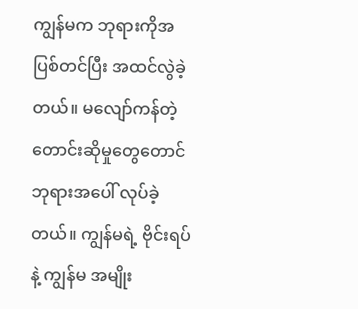ကျွန်မက ဘုရားကိုအပြစ်တင်ပြီး အထင်လွဲခဲ့တယ်။ မလျော်ကန်တဲ့ တောင်းဆိုမှုတွေတောင် ဘုရားအပေါ် လုပ်ခဲ့တယ်။ ကျွန်မရဲ့ ဗိုင်းရပ်နဲ့ ကျွန်မ အမျိုး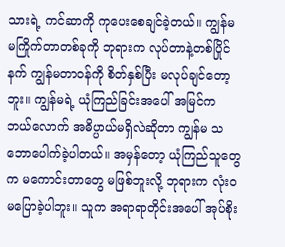သားရဲ့ ကင်ဆာကို ကုပေးစေချင်ခဲ့တယ်။ ကျွန်မ မကြိုက်တာတစ်ခုကို ဘုရားက လုပ်တာနဲ့တစ်ပြိုင်နက် ကျွန်မတာဝန်ကို စိတ်နှစ်ပြီး မလုပ်ချင်တော့ဘူး။ ကျွန်မရဲ့ ယုံကြည်ခြင်းအပေါ် အမြင်က ဘယ်လောက် အဓိပ္ပာယ်မရှိလဲဆိုတာ ကျွန်မ သဘောပေါက်ခဲ့ပါတယ်။ အမှန်တော့ ယုံကြည်သူတွေက မကောင်းတာတွေ မဖြစ်ဘူးလို့ ဘုရားက လုံးဝ မပြောခဲ့ပါဘူး။ သူက အရာရာတိုင်းအပေါ် အုပ်စိုး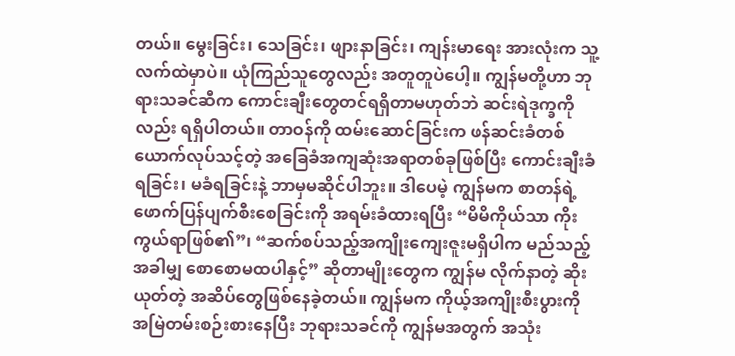တယ်။ မွေးခြင်း၊ သေခြင်း၊ ဖျားနာခြင်း၊ ကျန်းမာရေး အားလုံးက သူ့လက်ထဲမှာပဲ။ ယုံကြည်သူတွေလည်း အတူတူပဲပေါ့။ ကျွန်မတို့ဟာ ဘုရားသခင်ဆီက ကောင်းချီးတွေတင်ရရှိတာမဟုတ်ဘဲ ဆင်းရဲဒုက္ခကိုလည်း ရရှိပါတယ်။ တာဝန်ကို ထမ်းဆောင်ခြင်းက ဖန်ဆင်းခံတစ်ယောက်လုပ်သင့်တဲ့ အခြေခံအကျဆုံးအရာတစ်ခုဖြစ်ပြီး ကောင်းချီးခံရခြင်း၊ မခံရခြင်းနဲ့ ဘာမှမဆိုင်ပါဘူး။ ဒါပေမဲ့ ကျွန်မက စာတန်ရဲ့ ဖောက်ပြန်ပျက်စီးစေခြင်းကို အရမ်းခံထားရပြီး “မိမိကိုယ်သာ ကိုးကွယ်ရာဖြစ်၏”၊ “ဆက်စပ်သည့်အကျိုးကျေးဇူးမရှိပါက မည်သည့်အခါမျှ စောစောမထပါနှင့်” ဆိုတာမျိုးတွေက ကျွန်မ လိုက်နာတဲ့ ဆိုးယုတ်တဲ့ အဆိပ်တွေဖြစ်နေခဲ့တယ်။ ကျွန်မက ကိုယ့်အကျိုးစီးပွားကို အမြဲတမ်းစဉ်းစားနေပြီး ဘုရားသခင်ကို ကျွန်မအတွက် အသုံး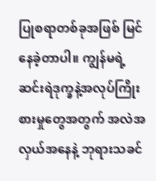ပြုစရာတစ်ခုအဖြစ် မြင်နေခဲ့တာပါ။ ကျွန်မရဲ့ ဆင်းရဲဒုက္ခနဲ့အလုပ်ကြိုးစားမှုတွေအတွက် အလဲအလှယ်အနေနဲ့ ဘုရားသခင်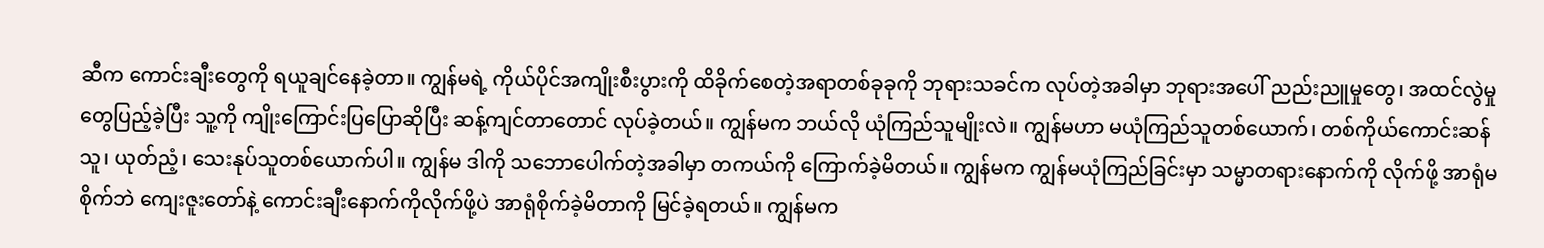ဆီက ကောင်းချီးတွေကို ရယူချင်နေခဲ့တာ။ ကျွန်မရဲ့ ကိုယ်ပိုင်အကျိုးစီးပွားကို ထိခိုက်စေတဲ့အရာတစ်ခုခုကို ဘုရားသခင်က လုပ်တဲ့အခါမှာ ဘုရားအပေါ် ညည်းညူမှုတွေ၊ အထင်လွဲမှုတွေပြည့်ခဲ့ပြီး သူ့ကို ကျိုးကြောင်းပြပြောဆိုပြီး ဆန့်ကျင်တာတောင် လုပ်ခဲ့တယ်။ ကျွန်မက ဘယ်လို ယုံကြည်သူမျိုးလဲ။ ကျွန်မဟာ မယုံကြည်သူတစ်ယောက်၊ တစ်ကိုယ်ကောင်းဆန်သူ၊ ယုတ်ညံ့၊ သေးနုပ်သူတစ်ယောက်ပါ။ ကျွန်မ ဒါကို သဘောပေါက်တဲ့အခါမှာ တကယ်ကို ကြောက်ခဲ့မိတယ်။ ကျွန်မက ကျွန်မယုံကြည်ခြင်းမှာ သမ္မာတရားနောက်ကို လိုက်ဖို့ အာရုံမစိုက်ဘဲ ကျေးဇူးတော်နဲ့ ကောင်းချီးနောက်ကိုလိုက်ဖို့ပဲ အာရုံစိုက်ခဲ့မိတာကို မြင်ခဲ့ရတယ်။ ကျွန်မက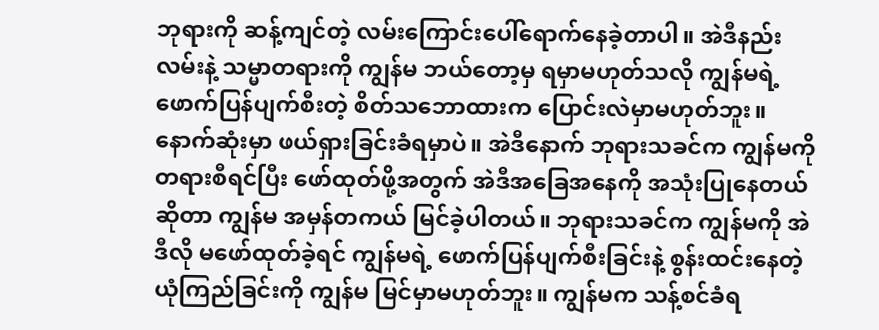ဘုရားကို ဆန့်ကျင်တဲ့ လမ်းကြောင်းပေါ်ရောက်နေခဲ့တာပါ။ အဲဒီနည်းလမ်းနဲ့ သမ္မာတရားကို ကျွန်မ ဘယ်တော့မှ ရမှာမဟုတ်သလို ကျွန်မရဲ့ ဖောက်ပြန်ပျက်စီးတဲ့ စိတ်သဘောထားက ပြောင်းလဲမှာမဟုတ်ဘူး။ နောက်ဆုံးမှာ ဖယ်ရှားခြင်းခံရမှာပဲ။ အဲဒီနောက် ဘုရားသခင်က ကျွန်မကို တရားစီရင်ပြီး ဖော်ထုတ်ဖို့အတွက် အဲဒီအခြေအနေကို အသုံးပြုနေတယ်ဆိုတာ ကျွန်မ အမှန်တကယ် မြင်ခဲ့ပါတယ်။ ဘုရားသခင်က ကျွန်မကို အဲဒီလို မဖော်ထုတ်ခဲ့ရင် ကျွန်မရဲ့ ဖောက်ပြန်ပျက်စီးခြင်းနဲ့ စွန်းထင်းနေတဲ့ ယုံကြည်ခြင်းကို ကျွန်မ မြင်မှာမဟုတ်ဘူး။ ကျွန်မက သန့်စင်ခံရ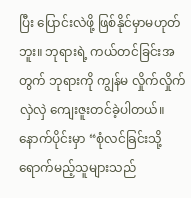ပြီး ပြောင်းလဲဖို့ ဖြစ်နိုင်မှာမဟုတ်ဘူး။ ဘုရားရဲ့ ကယ်တင်ခြင်းအတွက် ဘုရားကို ကျွန်မ လှိုက်လှိုက်လှဲလှဲ ကျေးဇူးတင်ခဲ့ပါတယ်။
နောက်ပိုင်းမှာ “စုံလင်ခြင်းသို့ ရောက်မည့်သူများသည်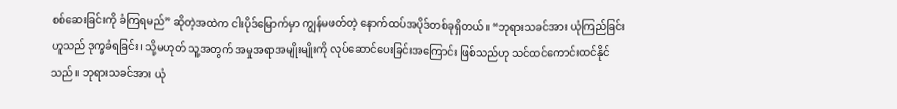စစ်ဆေးခြင်းကို ခံကြရမည်” ဆိုတဲ့အထဲက ငါးပိုဒ်မြောက်မှာ ကျွန်မဖတ်တဲ့ နောက်ထပ်အပိုဒ်တစ်ခုရှိတယ်။ “ဘုရားသခင်အား ယုံကြည်ခြင်း ဟူသည် ဒုက္ခခံရခြင်း၊ သို့မဟုတ် သူ့အတွက် အမှုအရာအမျိုးမျိုးကို လုပ်ဆောင်ပေးခြင်းအကြောင်း ဖြစ်သည်ဟု သင်ထင်ကောင်းထင်နိုင်သည်။ ဘုရားသခင်အား ယုံ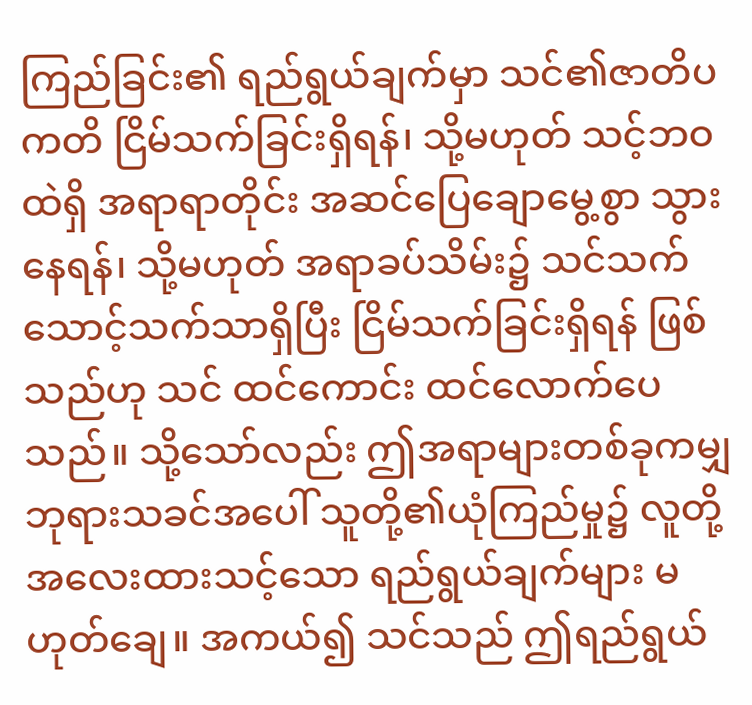ကြည်ခြင်း၏ ရည်ရွယ်ချက်မှာ သင်၏ဇာတိပကတိ ငြိမ်သက်ခြင်းရှိရန်၊ သို့မဟုတ် သင့်ဘဝထဲရှိ အရာရာတိုင်း အဆင်ပြေချောမွေ့စွာ သွားနေရန်၊ သို့မဟုတ် အရာခပ်သိမ်း၌ သင်သက်သောင့်သက်သာရှိပြီး ငြိမ်သက်ခြင်းရှိရန် ဖြစ်သည်ဟု သင် ထင်ကောင်း ထင်လောက်ပေသည်။ သို့သော်လည်း ဤအရာများတစ်ခုကမျှ ဘုရားသခင်အပေါ် သူတို့၏ယုံကြည်မှု၌ လူတို့ အလေးထားသင့်သော ရည်ရွယ်ချက်များ မဟုတ်ချေ။ အကယ်၍ သင်သည် ဤရည်ရွယ်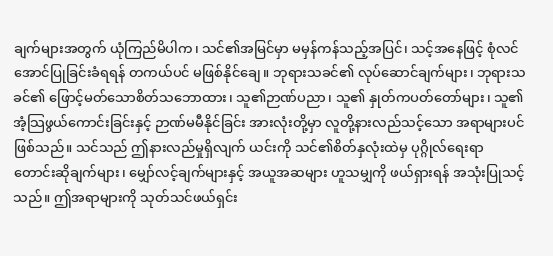ချက်များအတွက် ယုံကြည်မိပါက၊ သင်၏အမြင်မှာ မမှန်ကန်သည့်အပြင်၊ သင့်အနေဖြင့် စုံလင်အောင်ပြုခြင်းခံရရန် တကယ်ပင် မဖြစ်နိုင်ချေ။ ဘုရားသခင်၏ လုပ်ဆောင်ချက်များ၊ ဘုရားသခင်၏ ဖြောင့်မတ်သောစိတ်သဘောထား၊ သူ၏ဉာဏ်ပညာ၊ သူ၏ နှုတ်ကပတ်တော်များ၊ သူ၏ အံ့သြဖွယ်ကောင်းခြင်းနှင့် ဉာဏ်မမီနိုင်ခြင်း အားလုံးတို့မှာ လူတို့နားလည်သင့်သော အရာများပင်ဖြစ်သည်။ သင်သည် ဤနားလည်မှုရှိလျက် ယင်းကို သင်၏စိတ်နှလုံးထဲမှ ပုဂ္ဂိုလ်ရေးရာ တောင်းဆိုချက်များ၊ မျှော်လင့်ချက်များနှင့် အယူအဆများ ဟူသမျှကို ဖယ်ရှားရန် အသုံးပြုသင့်သည်။ ဤအရာများကို သုတ်သင်ဖယ်ရှင်း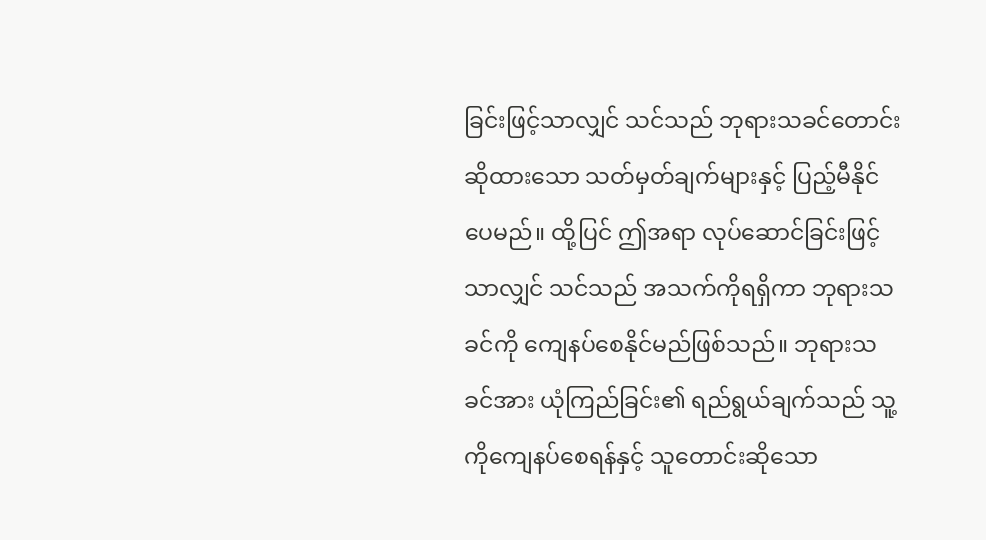ခြင်းဖြင့်သာလျှင် သင်သည် ဘုရားသခင်တောင်းဆိုထားသော သတ်မှတ်ချက်များနှင့် ပြည့်မီနိုင်ပေမည်။ ထို့ပြင် ဤအရာ လုပ်ဆောင်ခြင်းဖြင့်သာလျှင် သင်သည် အသက်ကိုရရှိကာ ဘုရားသခင်ကို ကျေနပ်စေနိုင်မည်ဖြစ်သည်။ ဘုရားသခင်အား ယုံကြည်ခြင်း၏ ရည်ရွယ်ချက်သည် သူ့ကိုကျေနပ်စေရန်နှင့် သူတောင်းဆိုသော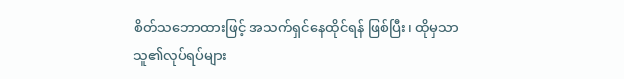စိတ်သဘောထားဖြင့် အသက်ရှင်နေထိုင်ရန် ဖြစ်ပြီး၊ ထိုမှသာ သူ၏လုပ်ရပ်များ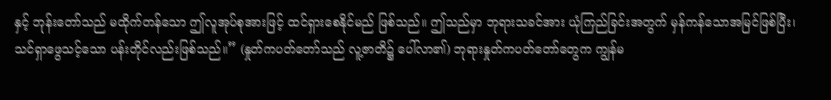နှင့် ဘုန်းတော်သည် မထိုက်တန်သော ဤလူအုပ်စုအားဖြင့် ထင်ရှားစေနိုင်မည် ဖြစ်သည်။ ဤသည်မှာ ဘုရားသခင်အား ယုံကြည်ခြင်းအတွက် မှန်ကန်သောအမြင်ဖြစ်ပြီး၊ သင်ရှာဖွေသင့်သော ပန်းတိုင်လည်းဖြစ်သည်။” (နှုတ်ကပတ်တော်သည် လူ့ဇာတိ၌ ပေါ်လာ၏) ဘုရားနှုတ်ကပတ်တော်တွေက ကျွန်မ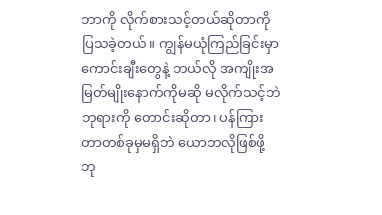ဘာကို လိုက်စားသင့်တယ်ဆိုတာကို ပြသခဲ့တယ်။ ကျွန်မယုံကြည်ခြင်းမှာ ကောင်းချီးတွေနဲ့ ဘယ်လို အကျိုးအမြတ်မျိုးနောက်ကိုမဆို မလိုက်သင့်ဘဲ ဘုရားကို တောင်းဆိုတာ၊ ပန်ကြားတာတစ်ခုမှမရှိဘဲ ယောဘလိုဖြစ်ဖို့ ဘု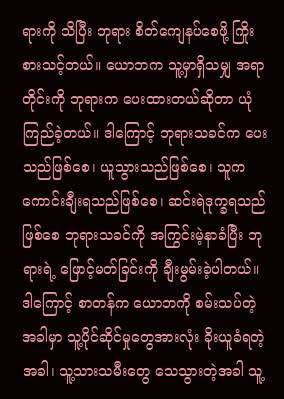ရားကို သိပြီး ဘုရား စိတ်ကျေနပ်စေဖို့ ကြိုးစားသင့်တယ်။ ယောဘက သူ့မှာရှိသမျှ အရာတိုင်းကို ဘုရားက ပေးထားတယ်ဆိုတာ ယုံကြည်ခဲ့တယ်။ ဒါကြောင့် ဘုရားသခင်က ပေးသည်ဖြစ်စေ၊ ယူသွားသည်ဖြစ်စေ၊ သူက ကောင်းချီးရသည်ဖြစ်စေ၊ ဆင်းရဲဒုက္ခရသည်ဖြစ်စေ ဘုရားသခင်ကို အကြွင်းမဲ့နာခံပြီး ဘုရားရဲ့ ဖြောင့်မတ်ခြင်းကို ချီးမွမ်းခဲ့ပါတယ်။ ဒါကြောင့် စာတန်က ယောဘကို စမ်းသပ်တဲ့အခါမှာ သူ့ပိုင်ဆိုင်မှုတွေအားလုံး ခိုးယူခံရတဲ့အခါ၊ သူ့သားသမီးတွေ သေသွားတဲ့အခါ သူ့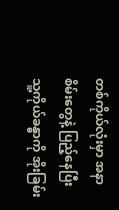တစ်ကိုယ်လုံးမှာ အနာစိမ်းတွေနဲ့ ပြည့်နေပြီး သူ့ကိုယ်ခန္ဓာကို အိုးခြမ်း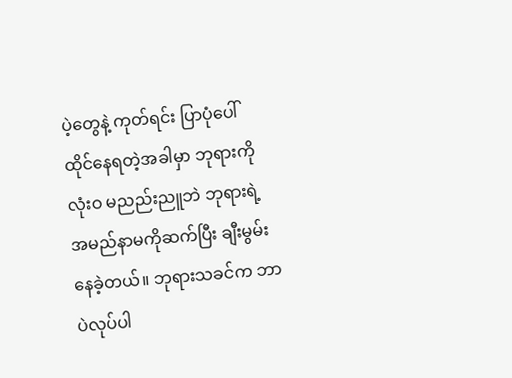ပဲ့တွေနဲ့ ကုတ်ရင်း ပြာပုံပေါ် ထိုင်နေရတဲ့အခါမှာ ဘုရားကို လုံးဝ မညည်းညူဘဲ ဘုရားရဲ့ အမည်နာမကိုဆက်ပြီး ချီးမွမ်းနေခဲ့တယ်။ ဘုရားသခင်က ဘာပဲလုပ်ပါ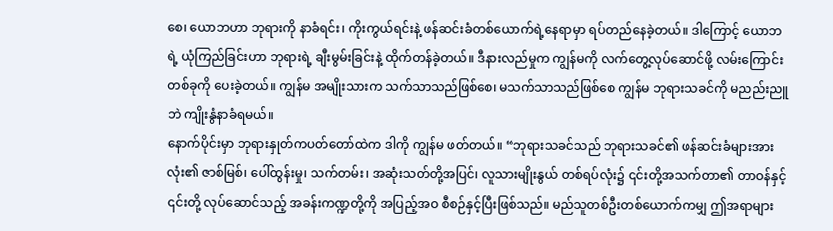စေ၊ ယောဘဟာ ဘုရားကို နာခံရင်း၊ ကိုးကွယ်ရင်းနဲ့ ဖန်ဆင်းခံတစ်ယောက်ရဲ့နေရာမှာ ရပ်တည်နေခဲ့တယ်။ ဒါကြောင့် ယောဘရဲ့ ယုံကြည်ခြင်းဟာ ဘုရားရဲ့ ချီးမွမ်းခြင်းနဲ့ ထိုက်တန်ခဲ့တယ်။ ဒီနားလည်မှုက ကျွန်မကို လက်တွေ့လုပ်ဆောင်ဖို့ လမ်းကြောင်းတစ်ခုကို ပေးခဲ့တယ်။ ကျွန်မ အမျိုးသားက သက်သာသည်ဖြစ်စေ၊ မသက်သာသည်ဖြစ်စေ ကျွန်မ ဘုရားသခင်ကို မညည်းညူဘဲ ကျိုးနွံနာခံရမယ်။
နောက်ပိုင်းမှာ ဘုရားနှုတ်ကပတ်တော်ထဲက ဒါကို ကျွန်မ ဖတ်တယ်။ “ဘုရားသခင်သည် ဘုရားသခင်၏ ဖန်ဆင်းခံများအားလုံး၏ ဇာစ်မြစ်၊ ပေါ်ထွန်းမှု၊ သက်တမ်း၊ အဆုံးသတ်တို့အပြင်၊ လူသားမျိုးနွယ် တစ်ရပ်လုံး၌ ၎င်းတို့အသက်တာ၏ တာဝန်နှင့် ၎င်းတို့ လုပ်ဆောင်သည့် အခန်းကဏ္ဍတို့ကို အပြည့်အဝ စီစဉ်နှင့်ပြီးဖြစ်သည်။ မည်သူတစ်ဦးတစ်ယောက်ကမျှ ဤအရာများ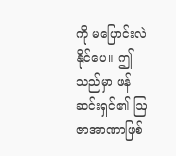ကို မပြောင်းလဲနိုင်ပေ။ ဤသည်မှာ ဖန်ဆင်းရှင်၏ ဩဇာအာဏာဖြစ်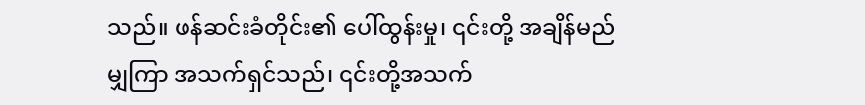သည်။ ဖန်ဆင်းခံတိုင်း၏ ပေါ်ထွန်းမှု၊ ၎င်းတို့ အချိန်မည်မျှကြာ အသက်ရှင်သည်၊ ၎င်းတို့အသက်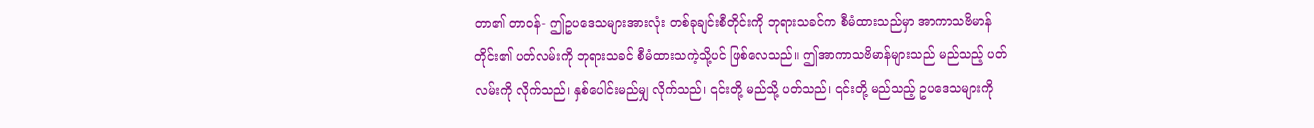တာ၏ တာဝန်- ဤဥပဒေသများအားလုံး တစ်ခုချင်းစီတိုင်းကို ဘုရားသခင်က စီမံထားသည်မှာ အာကာသဗိမာန်တိုင်း၏ ပတ်လမ်းကို ဘုရားသခင် စီမံထားသကဲ့သို့ပင် ဖြစ်လေသည်။ ဤအာကာသဗိမာန်များသည် မည်သည့် ပတ်လမ်းကို လိုက်သည်၊ နှစ်ပေါင်းမည်မျှ လိုက်သည်၊ ၎င်းတို့ မည်သို့ ပတ်သည်၊ ၎င်းတို့ မည်သည့် ဥပဒေသများကို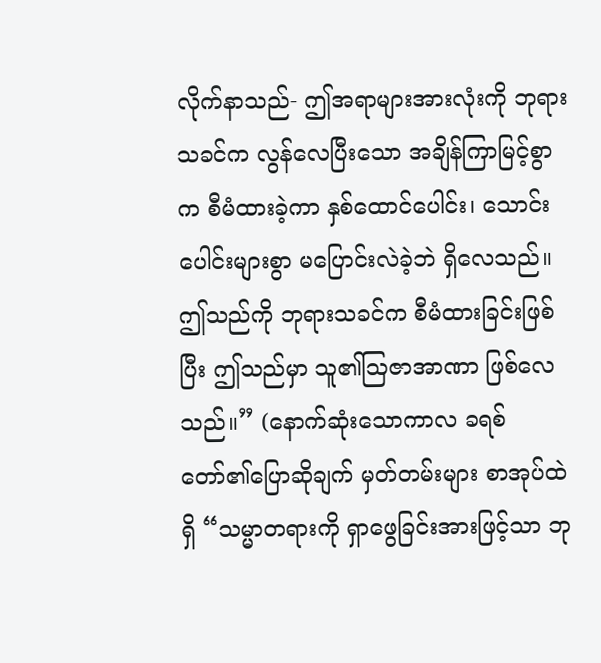လိုက်နာသည်- ဤအရာများအားလုံးကို ဘုရားသခင်က လွန်လေပြီးသော အချိန်ကြာမြင့်စွာက စီမံထားခဲ့ကာ နှစ်ထောင်ပေါင်း၊ သောင်းပေါင်းများစွာ မပြောင်းလဲခဲ့ဘဲ ရှိလေသည်။ ဤသည်ကို ဘုရားသခင်က စီမံထားခြင်းဖြစ်ပြီး ဤသည်မှာ သူ၏ဩဇာအာဏာ ဖြစ်လေသည်။” (နောက်ဆုံးသောကာလ ခရစ်တော်၏ပြောဆိုချက် မှတ်တမ်းများ စာအုပ်ထဲရှိ “သမ္မာတရားကို ရှာဖွေခြင်းအားဖြင့်သာ ဘု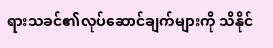ရားသခင်၏လုပ်ဆောင်ချက်များကို သိနိုင်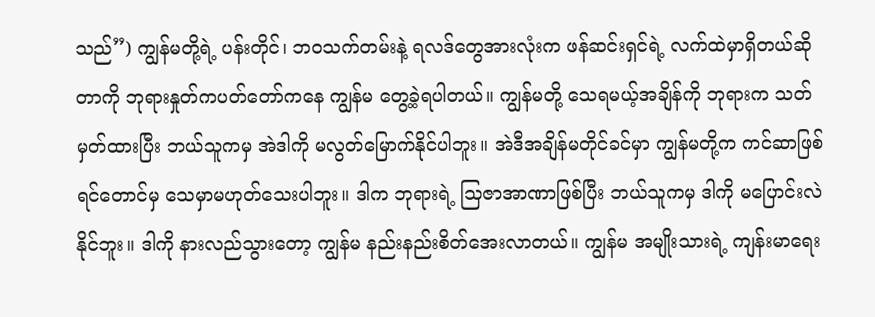သည်”) ကျွန်မတို့ရဲ့ ပန်းတိုင်၊ ဘဝသက်တမ်းနဲ့ ရလဒ်တွေအားလုံးက ဖန်ဆင်းရှင်ရဲ့ လက်ထဲမှာရှိတယ်ဆိုတာကို ဘုရားနှုတ်ကပတ်တော်ကနေ ကျွန်မ တွေ့ခဲ့ရပါတယ်။ ကျွန်မတို့ သေရမယ့်အချိန်ကို ဘုရားက သတ်မှတ်ထားပြီး ဘယ်သူကမှ အဲဒါကို မလွတ်မြောက်နိုင်ပါဘူး။ အဲဒီအချိန်မတိုင်ခင်မှာ ကျွန်မတို့က ကင်ဆာဖြစ်ရင်တောင်မှ သေမှာမဟုတ်သေးပါဘူး။ ဒါက ဘုရားရဲ့ သြဇာအာဏာဖြစ်ပြီး ဘယ်သူကမှ ဒါကို မပြောင်းလဲနိုင်ဘူး။ ဒါကို နားလည်သွားတော့ ကျွန်မ နည်းနည်းစိတ်အေးလာတယ်။ ကျွန်မ အမျိုးသားရဲ့ ကျန်းမာရေး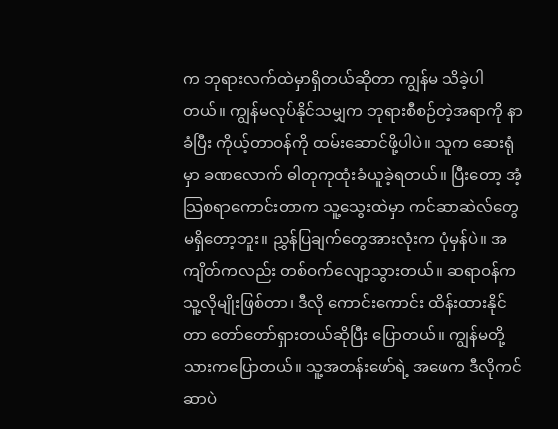က ဘုရားလက်ထဲမှာရှိတယ်ဆိုတာ ကျွန်မ သိခဲ့ပါတယ်။ ကျွန်မလုပ်နိုင်သမျှက ဘုရားစီစဉ်တဲ့အရာကို နာခံပြီး ကိုယ့်တာဝန်ကို ထမ်းဆောင်ဖို့ပါပဲ။ သူက ဆေးရုံမှာ ခဏလောက် ဓါတုကုထုံးခံယူခဲ့ရတယ်။ ပြီးတော့ အံ့သြစရာကောင်းတာက သူ့သွေးထဲမှာ ကင်ဆာဆဲလ်တွေမရှိတော့ဘူး။ ညွှန်ပြချက်တွေအားလုံးက ပုံမှန်ပဲ။ အကျိတ်ကလည်း တစ်ဝက်လျော့သွားတယ်။ ဆရာဝန်က သူ့လိုမျိုးဖြစ်တာ၊ ဒီလို ကောင်းကောင်း ထိန်းထားနိုင်တာ တော်တော်ရှားတယ်ဆိုပြီး ပြောတယ်။ ကျွန်မတို့သားကပြောတယ်။ သူ့အတန်းဖော်ရဲ့ အဖေက ဒီလိုကင်ဆာပဲ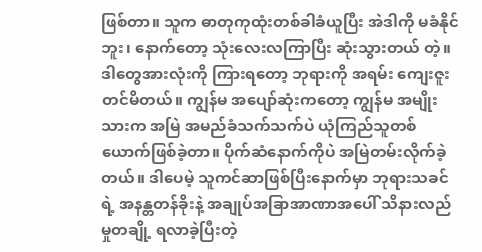ဖြစ်တာ။ သူက ဓာတုကုထုံးတစ်ခါခံယူပြီး အဲဒါကို မခံနိုင်ဘူး၊ နောက်တော့ သုံးလေးလကြာပြီး ဆုံးသွားတယ် တဲ့။ ဒါတွေအားလုံးကို ကြားရတော့ ဘုရားကို အရမ်း ကျေးဇူးတင်မိတယ်။ ကျွန်မ အပျော်ဆုံးကတော့ ကျွန်မ အမျိုးသားက အမြဲ အမည်ခံသက်သက်ပဲ ယုံကြည်သူတစ်ယောက်ဖြစ်ခဲ့တာ။ ပိုက်ဆံနောက်ကိုပဲ အမြဲတမ်းလိုက်ခဲ့တယ်။ ဒါပေမဲ့ သူကင်ဆာဖြစ်ပြီးနောက်မှာ ဘုရားသခင်ရဲ့ အနန္တတန်ခိုးနဲ့ အချုပ်အခြာအာဏာအပေါ် သိနားလည်မှုတချို့ ရလာခဲ့ပြီးတဲ့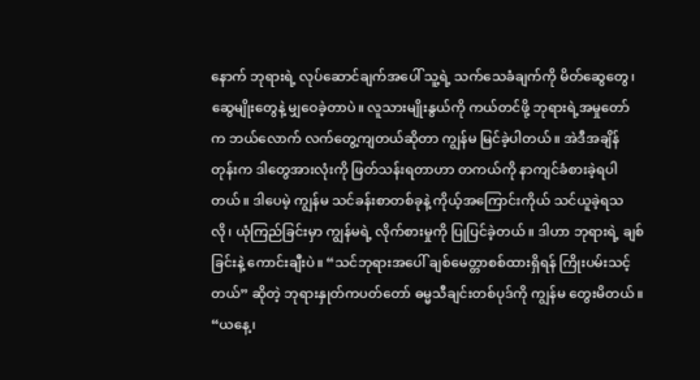နောက် ဘုရားရဲ့ လုပ်ဆောင်ချက်အပေါ် သူ့ရဲ့ သက်သေခံချက်ကို မိတ်ဆွေတွေ၊ ဆွေမျိုးတွေနဲ့ မျှဝေခဲ့တာပဲ။ လူသားမျိုးနွယ်ကို ကယ်တင်ဖို့ ဘုရားရဲ့အမှုတော်က ဘယ်လောက် လက်တွေ့ကျတယ်ဆိုတာ ကျွန်မ မြင်ခဲ့ပါတယ်။ အဲဒီအချိန်တုန်းက ဒါတွေအားလုံးကို ဖြတ်သန်းရတာဟာ တကယ်ကို နာကျင်ခံစားခဲ့ရပါတယ်။ ဒါပေမဲ့ ကျွန်မ သင်ခန်းစာတစ်ခုနဲ့ ကိုယ့်အကြောင်းကိုယ် သင်ယူခဲ့ရသလို၊ ယုံကြည်ခြင်းမှာ ကျွန်မရဲ့ လိုက်စားမှုကို ပြုပြင်ခဲ့တယ်။ ဒါဟာ ဘုရားရဲ့ ချစ်ခြင်းနဲ့ ကောင်းချီးပဲ။ “သင်ဘုရားအပေါ် ချစ်မေတ္တာစစ်ထားရှိရန် ကြိုးပမ်းသင့်တယ်” ဆိုတဲ့ ဘုရားနှုတ်ကပတ်တော် ဓမ္မသီချင်းတစ်ပုဒ်ကို ကျွန်မ တွေးမိတယ်။ “ယနေ့၊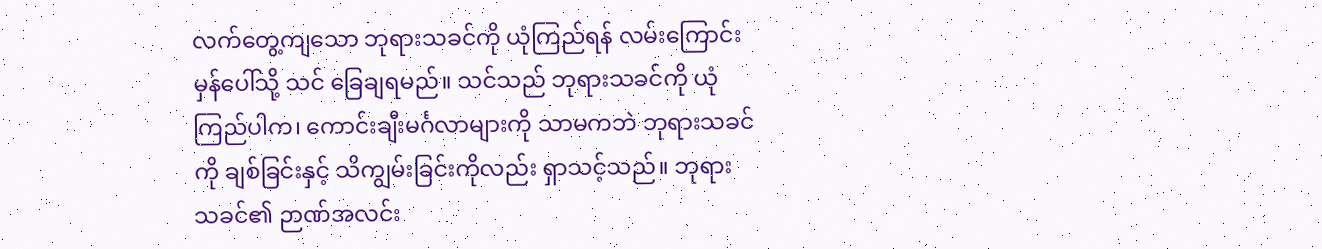လက်တွေ့ကျသော ဘုရားသခင်ကို ယုံကြည်ရန် လမ်းကြောင်းမှန်ပေါ်သို့ သင် ခြေချရမည်။ သင်သည် ဘုရားသခင်ကို ယုံကြည်ပါက၊ ကောင်းချီးမင်္ဂလာများကို သာမကဘဲ ဘုရားသခင်ကို ချစ်ခြင်းနှင့် သိကျွမ်းခြင်းကိုလည်း ရှာသင့်သည်။ ဘုရားသခင်၏ ဉာဏ်အလင်း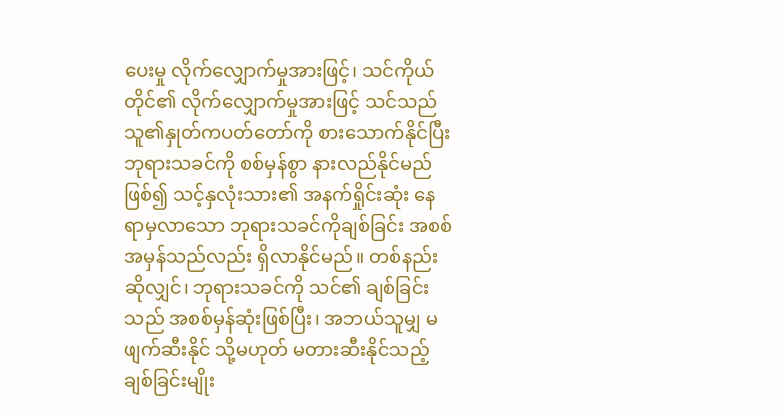ပေးမှု လိုက်လျှောက်မှုအားဖြင့်၊ သင်ကိုယ်တိုင်၏ လိုက်လျှောက်မှုအားဖြင့် သင်သည် သူ၏နှုတ်ကပတ်တော်ကို စားသောက်နိုင်ပြီး ဘုရားသခင်ကို စစ်မှန်စွာ နားလည်နိုင်မည်ဖြစ်၍ သင့်နှလုံးသား၏ အနက်ရှိုင်းဆုံး နေရာမှလာသော ဘုရားသခင်ကိုချစ်ခြင်း အစစ်အမှန်သည်လည်း ရှိလာနိုင်မည်။ တစ်နည်းဆိုလျှင်၊ ဘုရားသခင်ကို သင်၏ ချစ်ခြင်းသည် အစစ်မှန်ဆုံးဖြစ်ပြီး၊ အဘယ်သူမျှ မဖျက်ဆီးနိုင် သို့မဟုတ် မတားဆီးနိုင်သည့် ချစ်ခြင်းမျိုး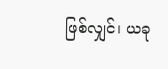ဖြစ်လျှင်၊ ယခု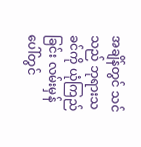အချိန်တွင် သင်သည် ဘုရားသခင်ကို ယုံကြည်ခြင်း လမ်းမှန်ပေါ်တွင်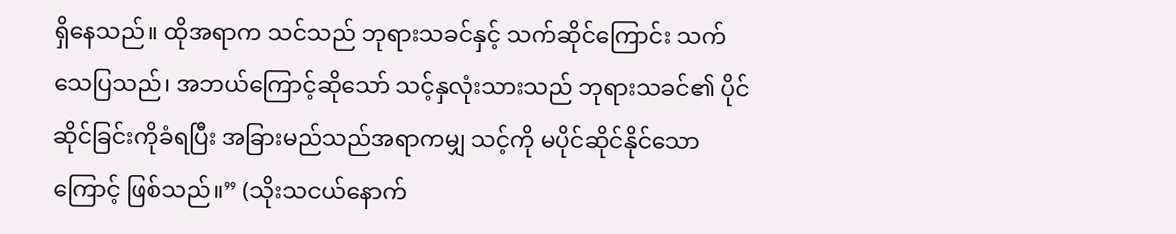ရှိနေသည်။ ထိုအရာက သင်သည် ဘုရားသခင်နှင့် သက်ဆိုင်ကြောင်း သက်သေပြသည်၊ အဘယ်ကြောင့်ဆိုသော် သင့်နှလုံးသားသည် ဘုရားသခင်၏ ပိုင်ဆိုင်ခြင်းကိုခံရပြီး အခြားမည်သည်အရာကမျှ သင့်ကို မပိုင်ဆိုင်နိုင်သောကြောင့် ဖြစ်သည်။” (သိုးသငယ်နောက်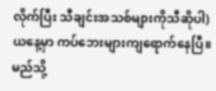လိုက်ပြီး သီချင်းအသစ်များကိုသီဆိုပါ)
ယနေ့မှာ ကပ်ဘေးများကျရောက်နေပြီ။မည်သို့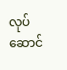လုပ်ဆောင်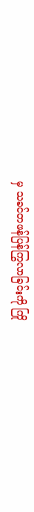မှ သခင်တဖန်ပြန်ကြွလာခြင်းကို ကြို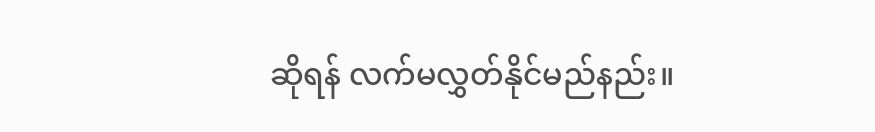ဆိုရန် လက်မလွှတ်နိုင်မည်နည်း။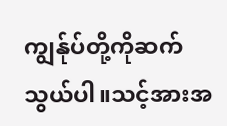ကျွန်ုပ်တို့ကိုဆက်သွယ်ပါ။သင့်အားအ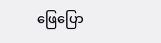ဖြေပြော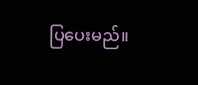ပြပေးမည်။